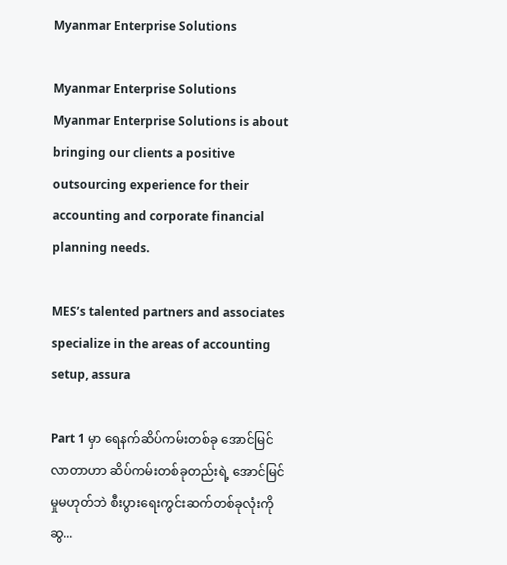Myanmar Enterprise Solutions

Myanmar Enterprise Solutions Myanmar Enterprise Solutions is about bringing our clients a positive outsourcing experience for their accounting and corporate financial planning needs.

MES’s talented partners and associates specialize in the areas of accounting setup, assura

Part 1 မှာ ရေနက်ဆိပ်ကမ်းတစ်ခု အောင်မြင်လာတာဟာ ဆိပ်ကမ်းတစ်ခုတည်းရဲ့ အောင်မြင်မှုမဟုတ်ဘဲ စီးပွားရေးကွင်းဆက်တစ်ခုလုံးကို ဆွ...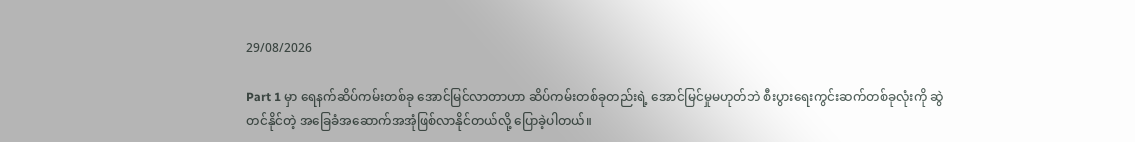29/08/2026

Part 1 မှာ ရေနက်ဆိပ်ကမ်းတစ်ခု အောင်မြင်လာတာဟာ ဆိပ်ကမ်းတစ်ခုတည်းရဲ့ အောင်မြင်မှုမဟုတ်ဘဲ စီးပွားရေးကွင်းဆက်တစ်ခုလုံးကို ဆွဲတင်နိုင်တဲ့ အခြေခံအဆောက်အအုံဖြစ်လာနိုင်တယ်လို့ ပြောခဲ့ပါတယ်။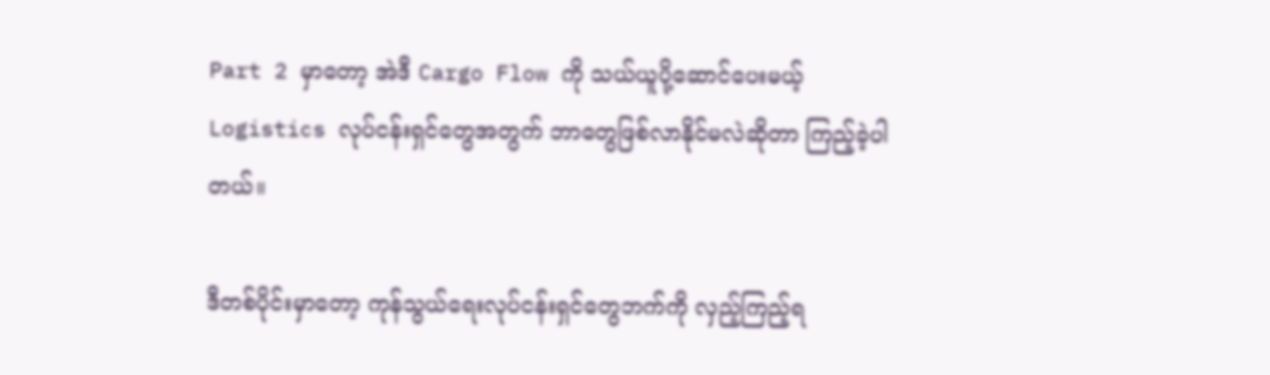Part 2 မှာတော့ အဲဒီ Cargo Flow ကို သယ်ယူပို့ဆောင်ပေးမယ့် Logistics လုပ်ငန်းရှင်တွေအတွက် ဘာတွေဖြစ်လာနိုင်မလဲဆိုတာ ကြည့်ခဲ့ပါတယ်။

ဒီတစ်ပိုင်းမှာတော့ ကုန်သွယ်ရေးလုပ်ငန်းရှင်တွေဘက်ကို လှည့်ကြည့်ရ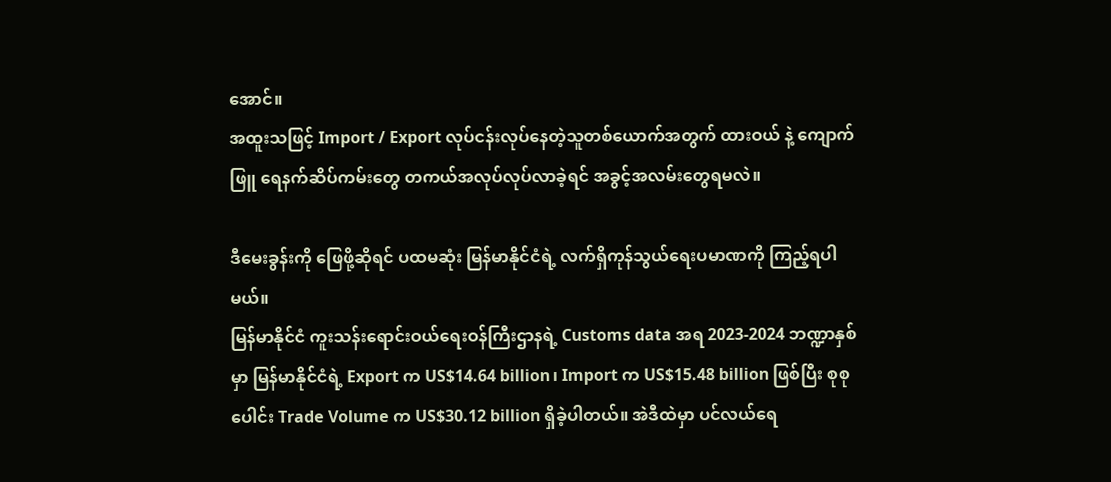အောင်။
အထူးသဖြင့် Import / Export လုပ်ငန်းလုပ်နေတဲ့သူတစ်ယောက်အတွက် ထားဝယ် နဲ့ ကျောက်ဖြူ ရေနက်ဆိပ်ကမ်းတွေ တကယ်အလုပ်လုပ်လာခဲ့ရင် အခွင့်အလမ်း‌တွေရမလဲ။

ဒီမေးခွန်းကို ဖြေဖို့ဆိုရင် ပထမဆုံး မြန်မာနိုင်ငံရဲ့ လက်ရှိကုန်သွယ်ရေးပမာဏကို ကြည့်ရပါမယ်။
မြန်မာနိုင်ငံ ကူးသန်းရောင်းဝယ်ရေးဝန်ကြီးဌာနရဲ့ Customs data အရ 2023-2024 ဘဏ္ဍာနှစ်မှာ မြန်မာနိုင်ငံရဲ့ Export က US$14.64 billion၊ Import က US$15.48 billion ဖြစ်ပြီး စုစုပေါင်း Trade Volume က US$30.12 billion ရှိခဲ့ပါတယ်။ အဲဒီထဲမှာ ပင်လယ်ရေ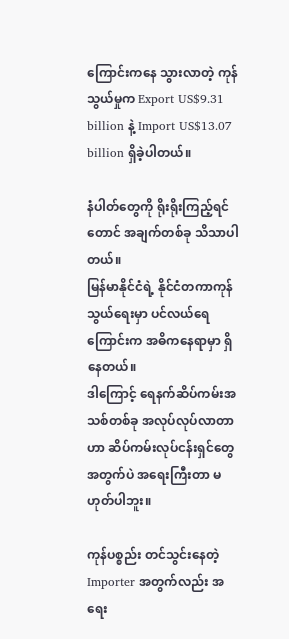ကြောင်းကနေ သွားလာတဲ့ ကုန်သွယ်မှုက Export US$9.31 billion နဲ့ Import US$13.07 billion ရှိခဲ့ပါတယ်။

နံပါတ်တွေကို ရိုးရိုးကြည့်ရင်တောင် အချက်တစ်ခု သိသာပါတယ်။
မြန်မာနိုင်ငံရဲ့ နိုင်ငံတကာကုန်သွယ်ရေးမှာ ပင်လယ်ရေကြောင်းက အဓိကနေရာမှာ ရှိနေတယ်။
ဒါကြောင့် ရေနက်ဆိပ်ကမ်းအသစ်တစ်ခု အလုပ်လုပ်လာတာဟာ ဆိပ်ကမ်းလုပ်ငန်းရှင်တွေအတွက်ပဲ အရေးကြီးတာ မဟုတ်ပါဘူး။

ကုန်ပစ္စည်း တင်သွင်းနေတဲ့ Importer အတွက်လည်း အရေး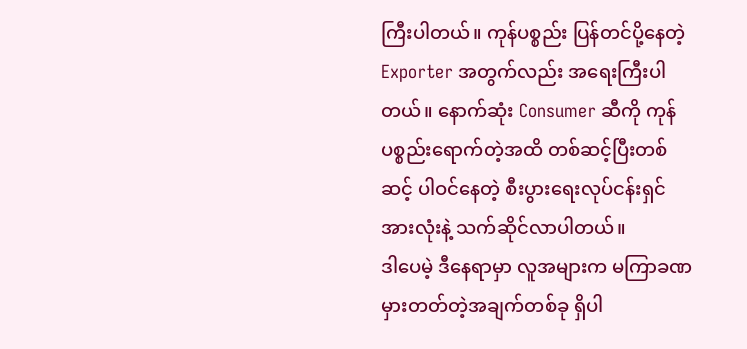ကြီးပါတယ်။ ကုန်ပစ္စည်း ပြန်တင်ပို့နေတဲ့ Exporter အတွက်လည်း အရေးကြီးပါတယ်။ နောက်ဆုံး Consumer ဆီကို ကုန်ပစ္စည်းရောက်တဲ့အထိ တစ်ဆင့်ပြီးတစ်ဆင့် ပါဝင်နေတဲ့ စီးပွားရေးလုပ်ငန်းရှင်အားလုံးနဲ့ သက်ဆိုင်လာပါတယ်။
ဒါပေမဲ့ ဒီနေရာမှာ လူအများက မကြာခဏ မှားတတ်တဲ့အချက်တစ်ခု ရှိပါ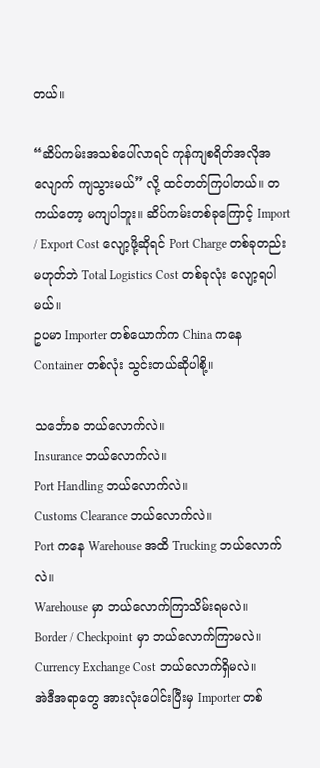တယ်။

“ဆိပ်ကမ်းအသစ်ပေါ်လာရင် ကုန်ကျစရိတ်အလိုအလျောက် ကျသွားမယ်” လို့ ထင်တတ်ကြပါတယ်။ တကယ်တော့ မကျပါဘူး။ ဆိပ်ကမ်းတစ်ခုကြောင့် Import / Export Cost လျော့ဖို့ဆိုရင် Port Charge တစ်ခုတည်း မဟုတ်ဘဲ Total Logistics Cost တစ်ခုလုံး လျော့ရပါမယ်။
ဥပမာ Importer တစ်ယောက်က China ကနေ Container တစ်လုံး သွင်းတယ်ဆိုပါစို့။

သင်္ဘောခ ဘယ်လောက်လဲ။
Insurance ဘယ်လောက်လဲ။
Port Handling ဘယ်လောက်လဲ။
Customs Clearance ဘယ်လောက်လဲ။
Port ကနေ Warehouse အထိ Trucking ဘယ်လောက်လဲ။
Warehouse မှာ ဘယ်လောက်ကြာသိမ်းရမလဲ။
Border / Checkpoint မှာ ဘယ်လောက်ကြာမလဲ။
Currency Exchange Cost ဘယ်လောက်ရှိမလဲ။
အဲဒီအရာတွေ အားလုံးပေါင်းပြီးမှ Importer တစ်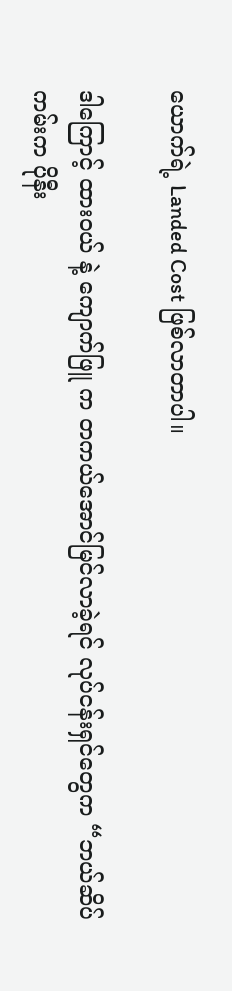ယောက်ရဲ့ Landed Cost ဖြစ်လာတာပါ။

ဒါကြောင့် ထားဝယ် နဲ့ ကျောက်ဖြူ က တကယ်အောင်မြင်လာခဲ့ရင် လုပ်ငန်းရှင်တွေက “ဘယ်ဆိပ်ကမ်းက ပိုနီး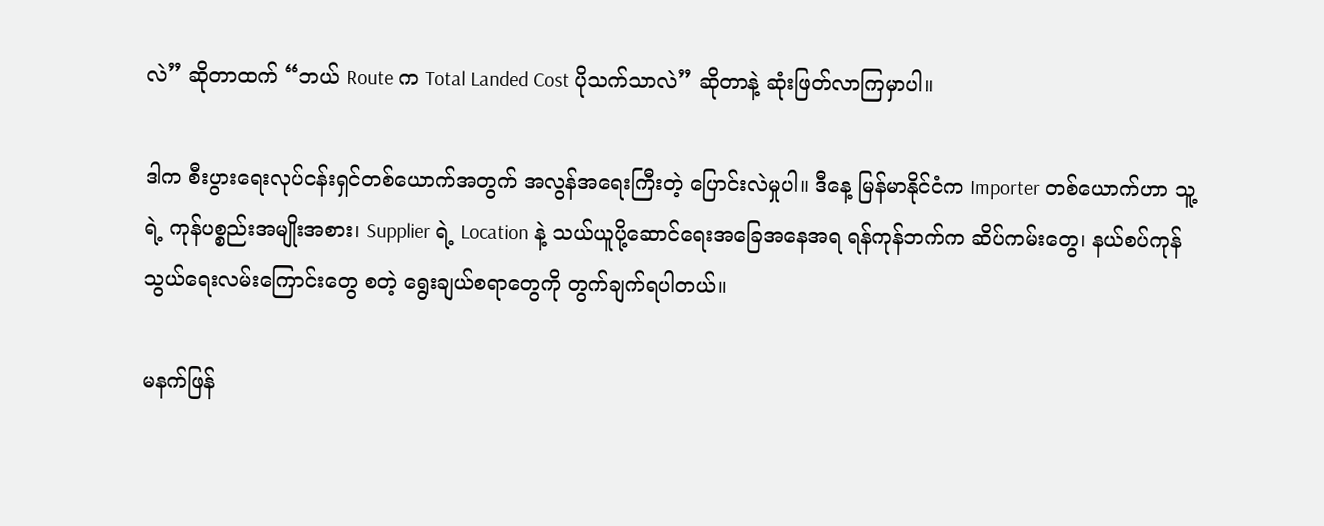လဲ” ဆိုတာထက် “ဘယ် Route က Total Landed Cost ပိုသက်သာလဲ” ဆိုတာနဲ့ ဆုံးဖြတ်လာကြမှာပါ။

ဒါက စီးပွားရေးလုပ်ငန်းရှင်တစ်ယောက်အတွက် အလွန်အရေးကြီးတဲ့ ပြောင်းလဲမှုပါ။ ဒီနေ့ မြန်မာနိုင်ငံက Importer တစ်ယောက်ဟာ သူ့ရဲ့ ကုန်ပစ္စည်းအမျိုးအစား၊ Supplier ရဲ့ Location နဲ့ သယ်ယူပို့ဆောင်ရေးအခြေအနေအရ ရန်ကုန်ဘက်က ဆိပ်ကမ်းတွေ၊ နယ်စပ်ကုန်သွယ်ရေးလမ်းကြောင်းတွေ စတဲ့ ရွေးချယ်စရာတွေကို တွက်ချက်ရပါတယ်။

မနက်ဖြန်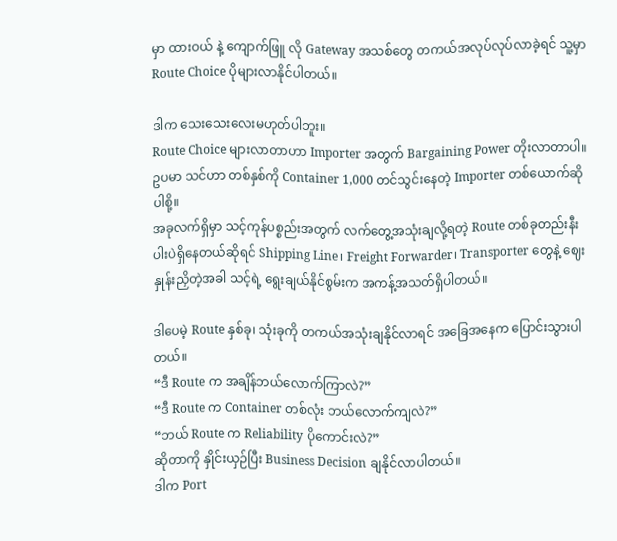မှာ ထားဝယ် နဲ့ ကျောက်ဖြူ လို Gateway အသစ်တွေ တကယ်အလုပ်လုပ်လာခဲ့ရင် သူ့မှာ Route Choice ပိုများလာနိုင်ပါတယ်။

ဒါက သေးသေးလေးမဟုတ်ပါဘူး။
Route Choice များလာတာဟာ Importer အတွက် Bargaining Power တိုးလာတာပါ။
ဥပမာ သင်ဟာ တစ်နှစ်ကို Container 1,000 တင်သွင်းနေတဲ့ Importer တစ်ယောက်ဆိုပါစို့။
အခုလက်ရှိမှာ သင့်ကုန်ပစ္စည်းအတွက် လက်တွေ့အသုံးချလို့ရတဲ့ Route တစ်ခုတည်းနီးပါးပဲရှိနေတယ်ဆိုရင် Shipping Line၊ Freight Forwarder၊ Transporter တွေနဲ့ ဈေးနှုန်းညှိတဲ့အခါ သင့်ရဲ့ ရွေးချယ်နိုင်စွမ်းက အကန့်အသတ်ရှိပါတယ်။

ဒါပေမဲ့ Route နှစ်ခု၊ သုံးခုကို တကယ်အသုံးချနိုင်လာရင် အခြေအနေက ပြောင်းသွားပါတယ်။
“ဒီ Route က အချိန်ဘယ်လောက်ကြာလဲ?”
“ဒီ Route က Container တစ်လုံး ဘယ်လောက်ကျလဲ?”
“ဘယ် Route က Reliability ပိုကောင်းလဲ?”
ဆိုတာကို နှိုင်းယှဉ်ပြီး Business Decision ချနိုင်လာပါတယ်။
ဒါက Port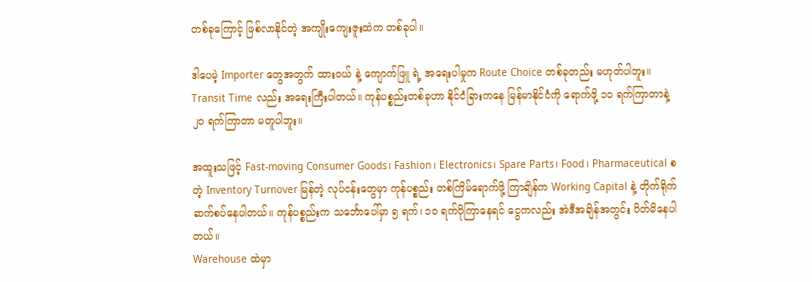တစ်ခုကြောင့် ဖြစ်လာနိုင်တဲ့ အကျိုးကျေးဇူးထဲက တစ်ခုပါ။

ဒါပေမဲ့ Importer တွေအတွက် ထားဝယ် နဲ့ ကျောက်ဖြူ ရဲ့ အရေးပါမှုက Route Choice တစ်ခုတည်း မဟုတ်ပါဘူး။ Transit Time လည်း အရေးကြီးပါတယ်။ ကုန်ပစ္စည်းတစ်ခုဟာ နိုင်ငံခြားကနေ မြန်မာနိုင်ငံကို ရောက်ဖို့ ၁၀ ရက်ကြာတာနဲ့ ၂၀ ရက်ကြာတာ မတူပါဘူး။

အထူးသဖြင့် Fast-moving Consumer Goods၊ Fashion၊ Electronics၊ Spare Parts၊ Food၊ Pharmaceutical စတဲ့ Inventory Turnover မြန်တဲ့ လုပ်ငန်းတွေမှာ ကုန်ပစ္စည်း တစ်ကြိမ်ရောက်ဖို့ ကြာချိန်က Working Capital နဲ့ တိုက်ရိုက်ဆက်စပ်နေပါတယ်။ ကုန်ပစ္စည်းက သင်္ဘောပေါ်မှာ ၅ ရက်၊ ၁၀ ရက်ပိုကြာနေရင် ငွေကလည်း အဲဒီအချိန်အတွင်း ပိတ်မိနေပါတယ်။
Warehouse ထဲမှာ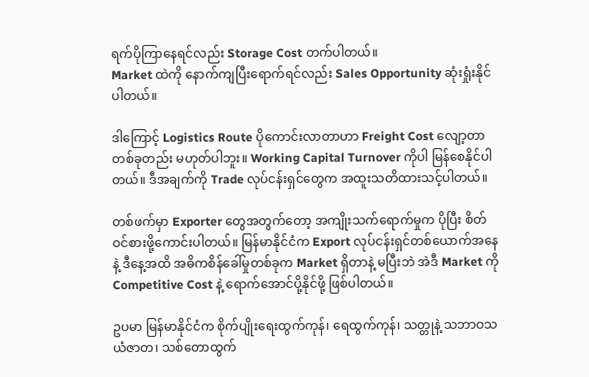ရက်ပိုကြာနေရင်လည်း Storage Cost တက်ပါတယ်။
Market ထဲကို နောက်ကျပြီးရောက်ရင်လည်း Sales Opportunity ဆုံးရှုံးနိုင်ပါတယ်။

ဒါကြောင့် Logistics Route ပိုကောင်းလာတာဟာ Freight Cost လျော့တာတစ်ခုတည်း မဟုတ်ပါဘူး။ Working Capital Turnover ကိုပါ မြန်စေနိုင်ပါတယ်။ ဒီအချက်ကို Trade လုပ်ငန်းရှင်တွေက အထူးသတိထားသင့်ပါတယ်။

တစ်ဖက်မှာ Exporter တွေအတွက်တော့ အကျိုးသက်ရောက်မှုက ပိုပြီး စိတ်ဝင်စားဖို့ကောင်းပါတယ်။ မြန်မာနိုင်ငံက Export လုပ်ငန်းရှင်တစ်ယောက်အနေနဲ့ ဒီနေ့အထိ အဓိကစိန်ခေါ်မှုတစ်ခုက Market ရှိတာနဲ့ မပြီးဘဲ အဲဒီ Market ကို Competitive Cost နဲ့ ရောက်အောင်ပို့နိုင်ဖို့ ဖြစ်ပါတယ်။

ဥပမာ မြန်မာနိုင်ငံက စိုက်ပျိုးရေးထွက်ကုန်၊ ရေထွက်ကုန်၊ သတ္တုနဲ့ သဘာဝသယံဇာတ၊ သစ်တောထွက်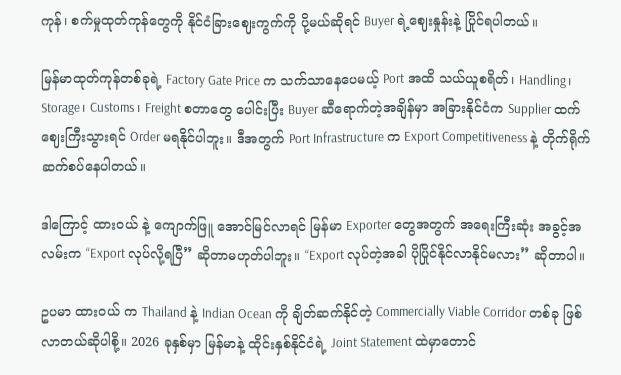ကုန်၊ စက်မှုထုတ်ကုန်တွေကို နိုင်ငံခြားဈေးကွက်ကို ပို့မယ်ဆိုရင် Buyer ရဲ့ဈေးနှုန်းနဲ့ ပြိုင်ရပါတယ်။

မြန်မာထုတ်ကုန်တစ်ခုရဲ့ Factory Gate Price က သက်သာနေပေမယ့် Port အထိ သယ်ယူစရိတ်၊ Handling၊ Storage၊ Customs၊ Freight စတာတွေ ပေါင်းပြီး Buyer ဆီရောက်တဲ့အချိန်မှာ အခြားနိုင်ငံက Supplier ထက် ဈေးကြီးသွားရင် Order မရနိုင်ပါဘူး။ ဒီအတွက် Port Infrastructure က Export Competitiveness နဲ့ တိုက်ရိုက်ဆက်စပ်နေပါတယ်။

ဒါကြောင့် ထားဝယ် နဲ့ ကျောက်ဖြူ အောင်မြင်လာရင် မြန်မာ Exporter တွေအတွက် အရေးကြီးဆုံး အခွင့်အလမ်းက “Export လုပ်လို့ရပြီ” ဆိုတာမဟုတ်ပါဘူး။ “Export လုပ်တဲ့အခါ ပိုပြိုင်နိုင်လာနိုင်မလား” ဆိုတာပါ။

ဥပမာ ထားဝယ် က Thailand နဲ့ Indian Ocean ကို ချိတ်ဆက်နိုင်တဲ့ Commercially Viable Corridor တစ်ခု ဖြစ်လာတယ်ဆိုပါစို့။ 2026 ခုနှစ်မှာ မြန်မာနဲ့ ထိုင်းနှစ်နိုင်ငံရဲ့ Joint Statement ထဲမှာတောင်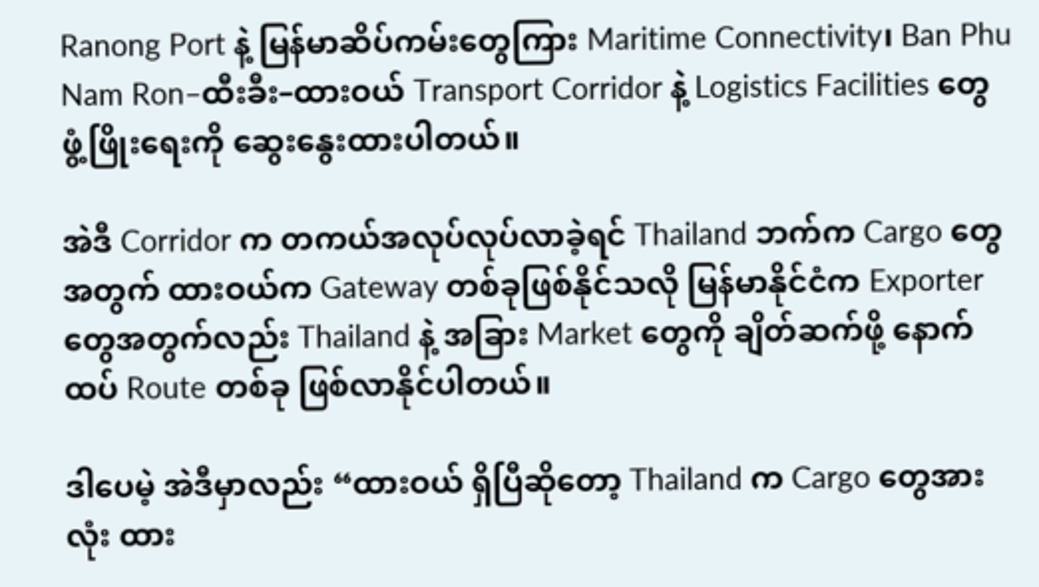Ranong Port နဲ့ မြန်မာဆိပ်ကမ်းတွေကြား Maritime Connectivity၊ Ban Phu Nam Ron–ထီးခီး–ထားဝယ် Transport Corridor နဲ့ Logistics Facilities တွေ ဖွံ့ဖြိုးရေးကို ဆွေးနွေးထားပါတယ်။

အဲဒီ Corridor က တကယ်အလုပ်လုပ်လာခဲ့ရင် Thailand ဘက်က Cargo တွေအတွက် ထားဝယ်က Gateway တစ်ခုဖြစ်နိုင်သလို မြန်မာနိုင်ငံက Exporter တွေအတွက်လည်း Thailand နဲ့ အခြား Market တွေကို ချိတ်ဆက်ဖို့ နောက်ထပ် Route တစ်ခု ဖြစ်လာနိုင်ပါတယ်။

ဒါပေမဲ့ အဲဒီမှာလည်း “ထားဝယ် ရှိပြီဆိုတော့ Thailand က Cargo တွေအားလုံး ထား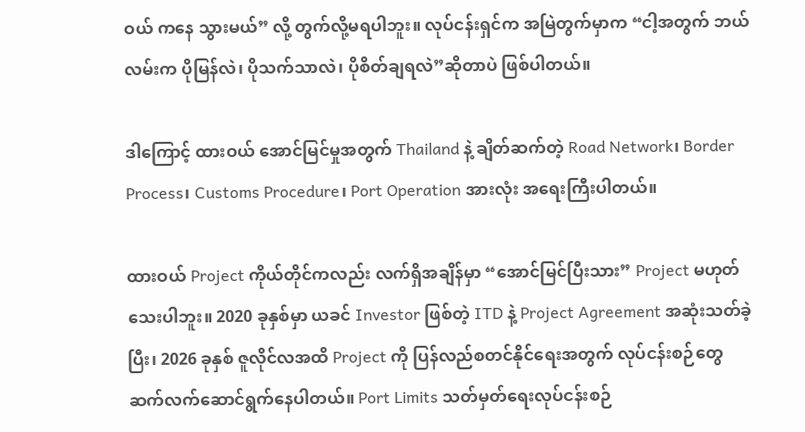ဝယ် ကနေ သွားမယ်” လို့ တွက်လို့မရပါဘူး။ လုပ်ငန်းရှင်က အမြဲတွက်မှာက “ငါ့အတွက် ဘယ်လမ်းက ပိုမြန်လဲ၊ ပိုသက်သာလဲ၊ ပိုစိတ်ချရလဲ”ဆိုတာပဲ ဖြစ်ပါတယ်။

ဒါကြောင့် ထားဝယ် အောင်မြင်မှုအတွက် Thailand နဲ့ ချိတ်ဆက်တဲ့ Road Network၊ Border Process၊ Customs Procedure၊ Port Operation အားလုံး အရေးကြီးပါတယ်။

ထားဝယ် Project ကိုယ်တိုင်ကလည်း လက်ရှိအချိန်မှာ “အောင်မြင်ပြီးသား” Project မဟုတ်သေးပါဘူး။ 2020 ခုနှစ်မှာ ယခင် Investor ဖြစ်တဲ့ ITD နဲ့ Project Agreement အဆုံးသတ်ခဲ့ပြီး၊ 2026 ခုနှစ် ဇူလိုင်လအထိ Project ကို ပြန်လည်စတင်နိုင်ရေးအတွက် လုပ်ငန်းစဉ်တွေ ဆက်လက်ဆောင်ရွက်နေပါတယ်။ Port Limits သတ်မှတ်ရေးလုပ်ငန်းစဉ်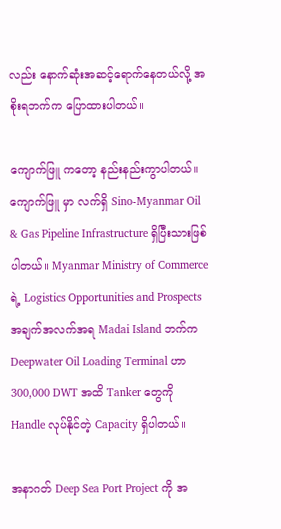လည်း နောက်ဆုံးအဆင့်ရောက်နေတယ်လို့ အစိုးရဘက်က ပြောထားပါတယ်။

ကျောက်ဖြူ ကတော့ နည်းနည်းကွာပါတယ်။ ကျောက်ဖြူ မှာ လက်ရှိ Sino-Myanmar Oil & Gas Pipeline Infrastructure ရှိပြီးသားဖြစ်ပါတယ်။ Myanmar Ministry of Commerce ရဲ့ Logistics Opportunities and Prospects အချက်အလက်အရ Madai Island ဘက်က Deepwater Oil Loading Terminal ဟာ 300,000 DWT အထိ Tanker တွေကို Handle လုပ်နိုင်တဲ့ Capacity ရှိပါတယ်။

အနာဂတ် Deep Sea Port Project ကို အ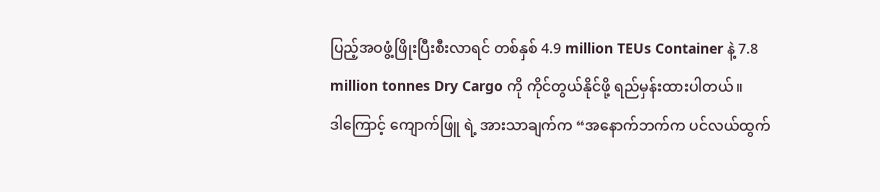ပြည့်အဝဖွံ့ဖြိုးပြီးစီးလာရင် တစ်နှစ် 4.9 million TEUs Container နဲ့ 7.8 million tonnes Dry Cargo ကို ကိုင်တွယ်နိုင်ဖို့ ရည်မှန်းထားပါတယ်။
ဒါကြောင့် ကျောက်ဖြူ ရဲ့ အားသာချက်က “အနောက်ဘက်က ပင်လယ်ထွက်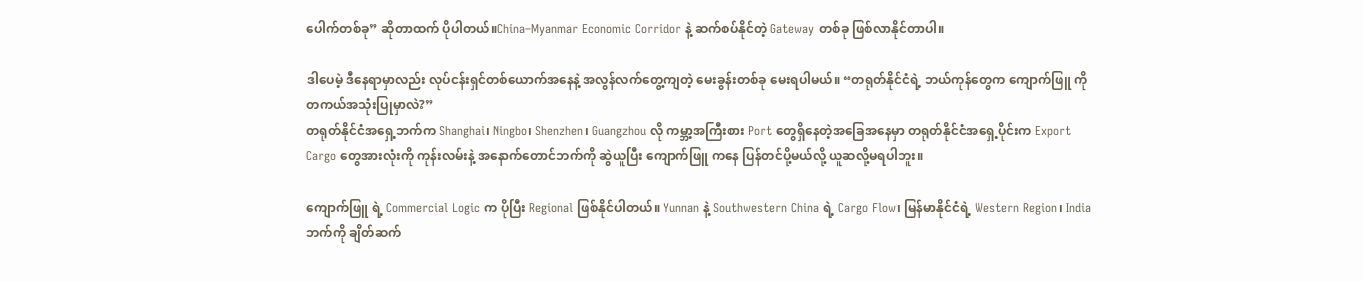ပေါက်တစ်ခု” ဆိုတာထက် ပိုပါတယ်။China–Myanmar Economic Corridor နဲ့ ဆက်စပ်နိုင်တဲ့ Gateway တစ်ခု ဖြစ်လာနိုင်တာပါ။

ဒါပေမဲ့ ဒီနေရာမှာလည်း လုပ်ငန်းရှင်တစ်ယောက်အနေနဲ့ အလွန်လက်တွေ့ကျတဲ့ မေးခွန်းတစ်ခု မေးရပါမယ်။ “တရုတ်နိုင်ငံရဲ့ ဘယ်ကုန်တွေက ကျောက်ဖြူ ကို တကယ်အသုံးပြုမှာလဲ?”
တရုတ်နိုင်ငံအရှေ့ဘက်က Shanghai၊ Ningbo၊ Shenzhen၊ Guangzhou လို ကမ္ဘာ့အကြီးစား Port တွေရှိနေတဲ့အခြေအနေမှာ တရုတ်နိုင်ငံအရှေ့ပိုင်းက Export Cargo တွေအားလုံးကို ကုန်းလမ်းနဲ့ အနောက်တောင်ဘက်ကို ဆွဲယူပြီး ကျောက်ဖြူ ကနေ ပြန်တင်ပို့မယ်လို့ ယူဆလို့မရပါဘူး။

ကျောက်ဖြူ ရဲ့ Commercial Logic က ပိုပြီး Regional ဖြစ်နိုင်ပါတယ်။ Yunnan နဲ့ Southwestern China ရဲ့ Cargo Flow၊ မြန်မာနိုင်ငံရဲ့ Western Region၊ India ဘက်ကို ချိတ်ဆက်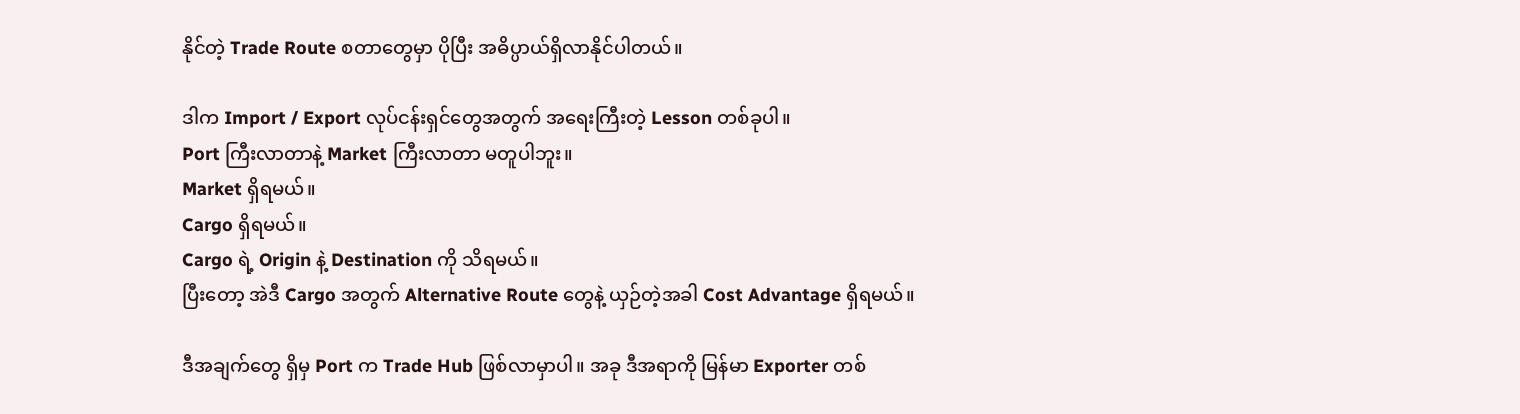နိုင်တဲ့ Trade Route စတာတွေမှာ ပိုပြီး အဓိပ္ပာယ်ရှိလာနိုင်ပါတယ်။

ဒါက Import / Export လုပ်ငန်းရှင်တွေအတွက် အရေးကြီးတဲ့ Lesson တစ်ခုပါ။
Port ကြီးလာတာနဲ့ Market ကြီးလာတာ မတူပါဘူး။
Market ရှိရမယ်။
Cargo ရှိရမယ်။
Cargo ရဲ့ Origin နဲ့ Destination ကို သိရမယ်။
ပြီးတော့ အဲဒီ Cargo အတွက် Alternative Route တွေနဲ့ ယှဉ်တဲ့အခါ Cost Advantage ရှိရမယ်။

ဒီအချက်တွေ ရှိမှ Port က Trade Hub ဖြစ်လာမှာပါ။ အခု ဒီအရာကို မြန်မာ Exporter တစ်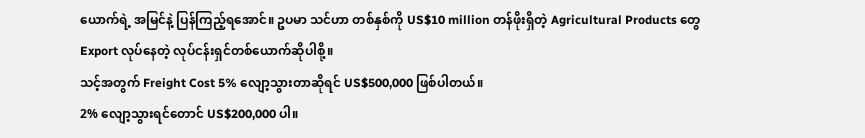ယောက်ရဲ့ အမြင်နဲ့ ပြန်ကြည့်ရအောင်။ ဥပမာ သင်ဟာ တစ်နှစ်ကို US$10 million တန်ဖိုးရှိတဲ့ Agricultural Products တွေ Export လုပ်နေတဲ့ လုပ်ငန်းရှင်တစ်ယောက်ဆိုပါစို့။
သင့်အတွက် Freight Cost 5% လျော့သွားတာဆိုရင် US$500,000 ဖြစ်ပါတယ်။
2% လျော့သွားရင်တောင် US$200,000 ပါ။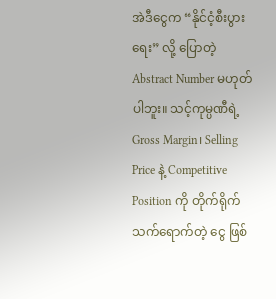အဲဒီငွေက “နိုင်ငံ့စီးပွားရေး” လို့ ပြောတဲ့ Abstract Number မဟုတ်ပါဘူး။ သင့်ကုမ္ပဏီရဲ့ Gross Margin၊ Selling Price နဲ့ Competitive Position ကို တိုက်ရိုက်သက်ရောက်တဲ့ ငွေ ဖြစ်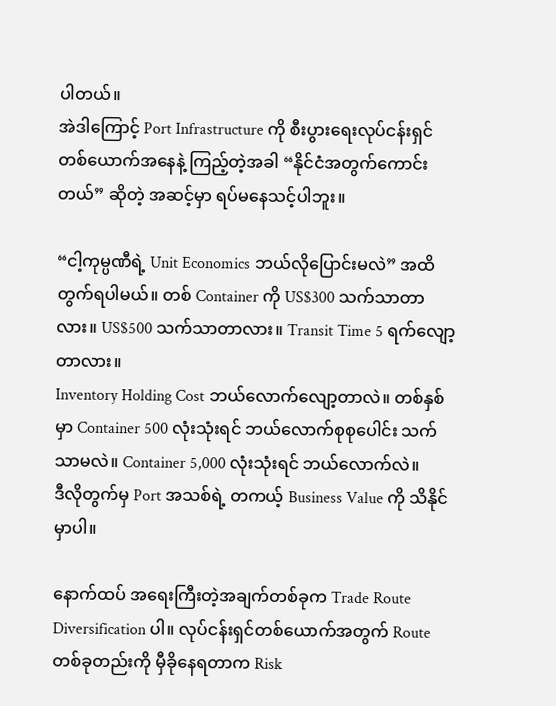ပါတယ်။
အဲဒါကြောင့် Port Infrastructure ကို စီးပွားရေးလုပ်ငန်းရှင်တစ်ယောက်အနေနဲ့ ကြည့်တဲ့အခါ “နိုင်ငံအတွက်ကောင်းတယ်” ဆိုတဲ့ အဆင့်မှာ ရပ်မနေသင့်ပါဘူး။

“ငါ့ကုမ္ပဏီရဲ့ Unit Economics ဘယ်လိုပြောင်းမလဲ” အထိ တွက်ရပါမယ်။ တစ် Container ကို US$300 သက်သာတာလား။ US$500 သက်သာတာလား။ Transit Time 5 ရက်လျော့တာလား။
Inventory Holding Cost ဘယ်လောက်လျော့တာလဲ။ တစ်နှစ်မှာ Container 500 လုံးသုံးရင် ဘယ်လောက်စုစုပေါင်း သက်သာမလဲ။ Container 5,000 လုံးသုံးရင် ဘယ်လောက်လဲ။
ဒီလိုတွက်မှ Port အသစ်ရဲ့ တကယ့် Business Value ကို သိနိုင်မှာပါ။

နောက်ထပ် အရေးကြီးတဲ့အချက်တစ်ခုက Trade Route Diversification ပါ။ လုပ်ငန်းရှင်တစ်ယောက်အတွက် Route တစ်ခုတည်းကို မှီခိုနေရတာက Risk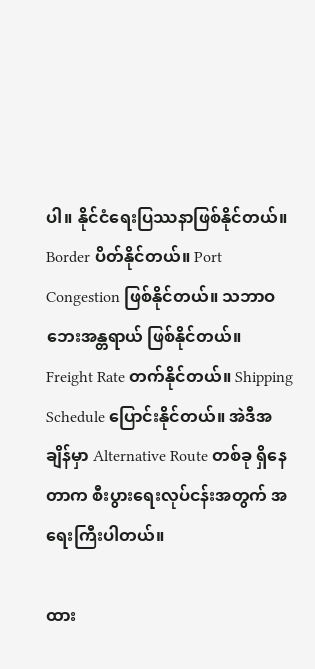ပါ။ နိုင်ငံရေးပြဿနာဖြစ်နိုင်တယ်။
Border ပိတ်နိုင်တယ်။ Port Congestion ဖြစ်နိုင်တယ်။ သဘာဝဘေးအန္တရာယ် ဖြစ်နိုင်တယ်။
Freight Rate တက်နိုင်တယ်။ Shipping Schedule ပြောင်းနိုင်တယ်။ အဲဒီအချိန်မှာ Alternative Route တစ်ခု ရှိနေတာက စီးပွားရေးလုပ်ငန်းအတွက် အရေးကြီးပါတယ်။

ထား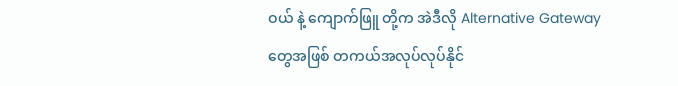ဝယ် နဲ့ ကျောက်ဖြူ တို့က အဲဒီလို Alternative Gateway တွေအဖြစ် တကယ်အလုပ်လုပ်နိုင်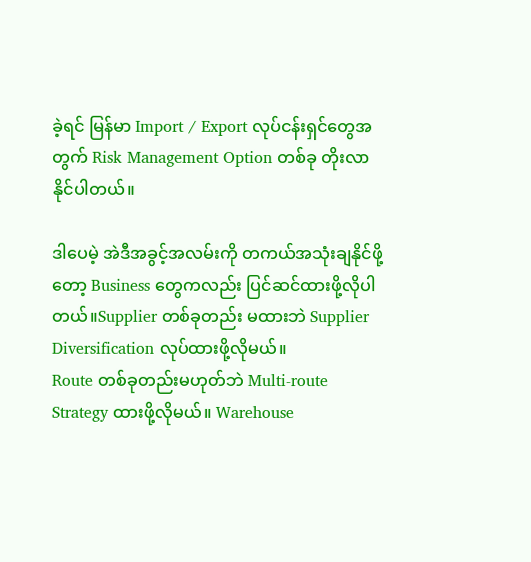ခဲ့ရင် မြန်မာ Import / Export လုပ်ငန်းရှင်တွေအတွက် Risk Management Option တစ်ခု တိုးလာနိုင်ပါတယ်။

ဒါပေမဲ့ အဲဒီအခွင့်အလမ်းကို တကယ်အသုံးချနိုင်ဖို့တော့ Business တွေကလည်း ပြင်ဆင်ထားဖို့လိုပါတယ်။Supplier တစ်ခုတည်း မထားဘဲ Supplier Diversification လုပ်ထားဖို့လိုမယ်။
Route တစ်ခုတည်းမဟုတ်ဘဲ Multi-route Strategy ထားဖို့လိုမယ်။ Warehouse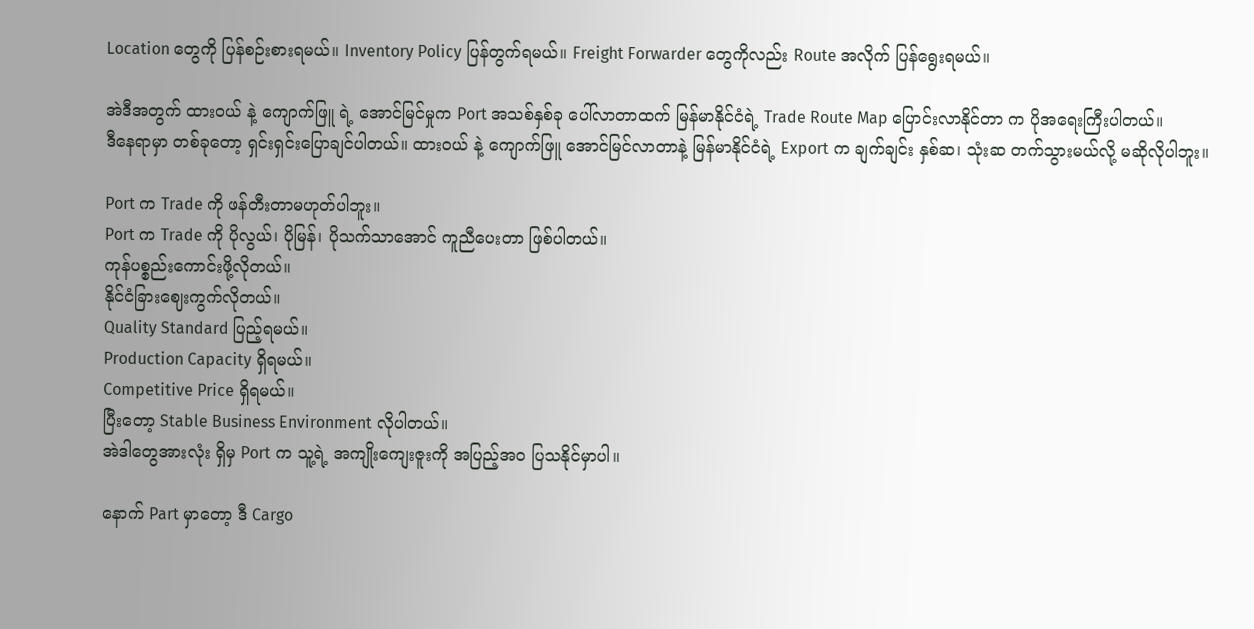Location တွေကို ပြန်စဉ်းစားရမယ်။ Inventory Policy ပြန်တွက်ရမယ်။ Freight Forwarder တွေကိုလည်း Route အလိုက် ပြန်ရွေးရမယ်။

အဲဒီအတွက် ထားဝယ် နဲ့ ကျောက်ဖြူ ရဲ့ အောင်မြင်မှုက Port အသစ်နှစ်ခု ပေါ်လာတာထက် မြန်မာနိုင်ငံရဲ့ Trade Route Map ပြောင်းလာနိုင်တာ က ပိုအရေးကြီးပါတယ်။
ဒီနေရာမှာ တစ်ခုတော့ ရှင်းရှင်းပြောချင်ပါတယ်။ ထားဝယ် နဲ့ ကျောက်ဖြူ အောင်မြင်လာတာနဲ့ မြန်မာနိုင်ငံရဲ့ Export က ချက်ချင်း နှစ်ဆ၊ သုံးဆ တက်သွားမယ်လို့ မဆိုလိုပါဘူး။

Port က Trade ကို ဖန်တီးတာမဟုတ်ပါဘူး။
Port က Trade ကို ပိုလွယ်၊ ပိုမြန်၊ ပိုသက်သာအောင် ကူညီပေးတာ ဖြစ်ပါတယ်။
ကုန်ပစ္စည်းကောင်းဖို့လိုတယ်။
နိုင်ငံခြားဈေးကွက်လိုတယ်။
Quality Standard ပြည့်ရမယ်။
Production Capacity ရှိရမယ်။
Competitive Price ရှိရမယ်။
ပြီးတော့ Stable Business Environment လိုပါတယ်။
အဲဒါတွေအားလုံး ရှိမှ Port က သူ့ရဲ့ အကျိုးကျေးဇူးကို အပြည့်အဝ ပြသနိုင်မှာပါ။

နောက် Part မှာတော့ ဒီ Cargo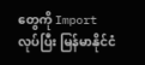တွေကို Import လုပ်ပြီး မြန်မာနိုင်ငံ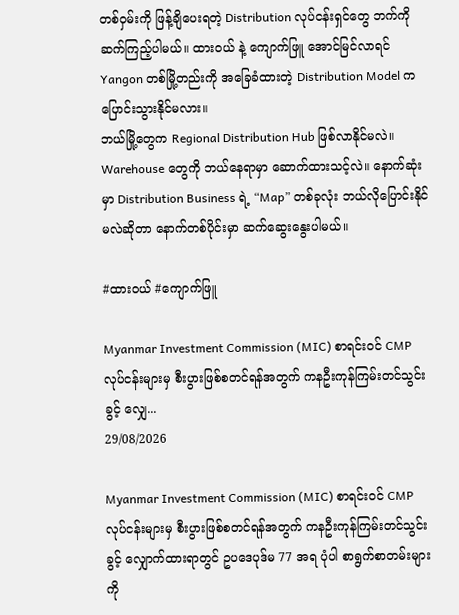တစ်ဝှမ်းကို ဖြန့်ချိပေးရတဲ့ Distribution လုပ်ငန်းရှင်တွေ ဘက်ကို ဆက်ကြည့်ပါမယ်။ ထားဝယ် နဲ့ ကျောက်ဖြူ အောင်မြင်လာရင် Yangon တစ်မြို့တည်းကို အခြေခံထားတဲ့ Distribution Model က ပြောင်းသွားနိုင်မလား။
ဘယ်မြို့တွေက Regional Distribution Hub ဖြစ်လာနိုင်မလဲ။ Warehouse တွေကို ဘယ်နေရာမှာ ဆောက်ထားသင့်လဲ။ နောက်ဆုံးမှာ Distribution Business ရဲ့ “Map” တစ်ခုလုံး ဘယ်လိုပြောင်းနိုင်မလဲဆိုတာ နောက်တစ်ပိုင်းမှာ ဆက်ဆွေးနွေးပါမယ်။

#ထားဝယ် #ကျောက်ဖြူ

Myanmar Investment Commission (MIC) စာရင်းဝင် CMP လုပ်ငန်းများမှ စီးပွားဖြစ်စတင်ရန်အတွက် ကနဦးကုန်ကြမ်းတင်သွင်းခွင့် လျှေ...
29/08/2026

Myanmar Investment Commission (MIC) စာရင်းဝင် CMP လုပ်ငန်းများမှ စီးပွားဖြစ်စတင်ရန်အတွက် ကနဦးကုန်ကြမ်းတင်သွင်းခွင့် လျှောက်ထားရာတွင် ဥပဒေပုဒ်မ 77 အရ ပုံပါ စာရွက်စာတမ်းများကို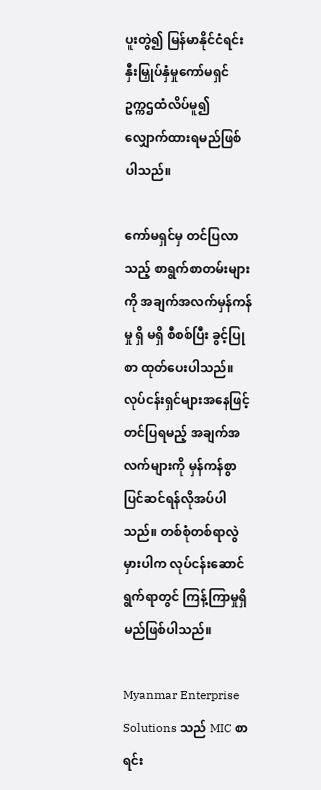ပူးတွဲ၍ မြန်မာနိုင်ငံရင်းနှီးမြှုပ်နှံမှုကော်မရှင် ဥက္ကဌထံလိပ်မူ၍ လျှောက်ထားရမည်ဖြစ်ပါသည်။

ကော်မရှင်မှ တင်ပြလာသည့် စာရွက်စာတမ်းများကို အချက်အလက်မှန်ကန်မှု ရှိ မရှိ စီစစ်ပြီး ခွင့်ပြုစာ ထုတ်ပေးပါသည်။ လုပ်ငန်းရှင်များအနေဖြင့် တင်ပြရမည့် အချက်အလက်များကို မှန်ကန်စွာ ပြင်ဆင်ရန်လိုအပ်ပါသည်။ တစ်စုံတစ်ရာလွဲမှားပါက လုပ်ငန်းဆောင်ရွက်ရာတွင် ကြန့်ကြာမှုရှိမည်ဖြစ်ပါသည်။

Myanmar Enterprise Solutions သည် MIC စာရင်း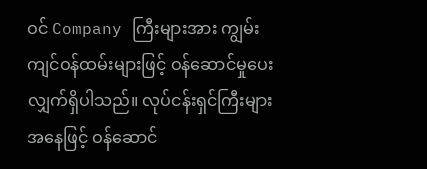ဝင် Company ကြီးများအား ကျွမ်းကျင်ဝန်ထမ်းများဖြင့် ဝန်ဆောင်မှုပေးလျှက်ရှိပါသည်။ လုပ်ငန်းရှင်ကြီးများအနေဖြင့် ဝန်ဆောင်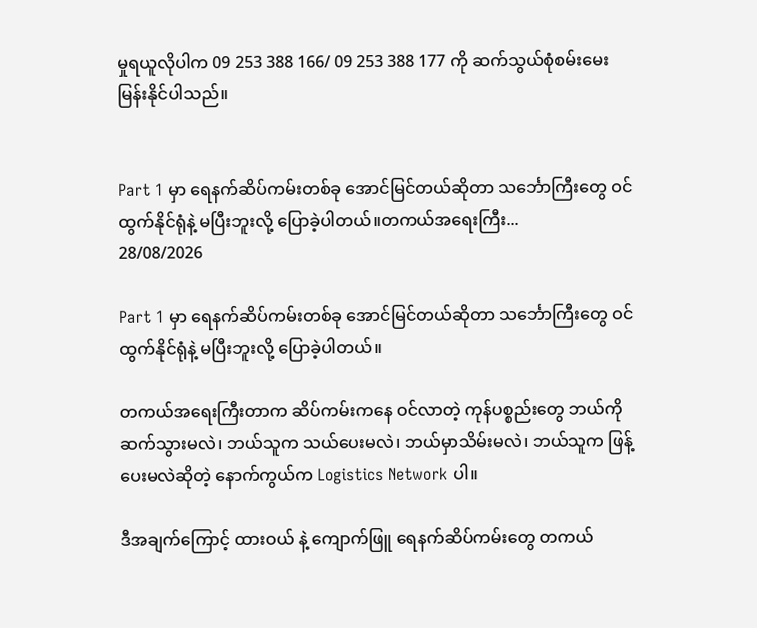မှုရယူလိုပါက 09 253 388 166/ 09 253 388 177 ကို ဆက်သွယ်စုံစမ်းမေးမြန်းနိုင်ပါသည်။


Part 1 မှာ ရေနက်ဆိပ်ကမ်းတစ်ခု အောင်မြင်တယ်ဆိုတာ သင်္ဘောကြီးတွေ ဝင်ထွက်နိုင်ရုံနဲ့ မပြီးဘူးလို့ ပြောခဲ့ပါတယ်။တကယ်အရေးကြီး...
28/08/2026

Part 1 မှာ ရေနက်ဆိပ်ကမ်းတစ်ခု အောင်မြင်တယ်ဆိုတာ သင်္ဘောကြီးတွေ ဝင်ထွက်နိုင်ရုံနဲ့ မပြီးဘူးလို့ ပြောခဲ့ပါတယ်။

တကယ်အရေးကြီးတာက ဆိပ်ကမ်းကနေ ဝင်လာတဲ့ ကုန်ပစ္စည်းတွေ ဘယ်ကိုဆက်သွားမလဲ၊ ဘယ်သူက သယ်ပေးမလဲ၊ ဘယ်မှာသိမ်းမလဲ၊ ဘယ်သူက ဖြန့်ပေးမလဲဆိုတဲ့ နောက်ကွယ်က Logistics Network ပါ။

ဒီအချက်ကြောင့် ထားဝယ် နဲ့ ကျောက်ဖြူ ရေနက်ဆိပ်ကမ်းတွေ တကယ်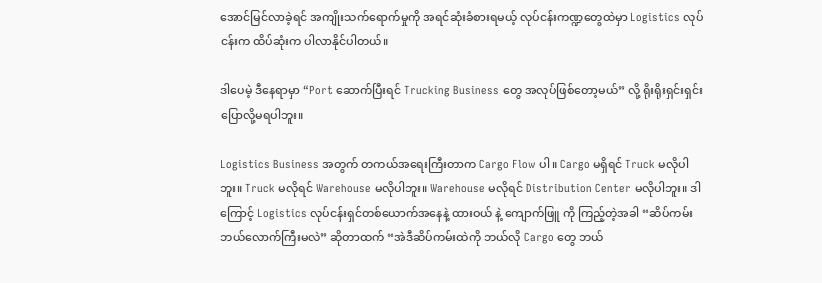အောင်မြင်လာခဲ့ရင် အကျိုးသက်ရောက်မှုကို အရင်ဆုံးခံစားရမယ့် လုပ်ငန်းကဏ္ဍတွေထဲမှာ Logistics လုပ်ငန်းက ထိပ်ဆုံးက ပါလာနိုင်ပါတယ်။

ဒါပေမဲ့ ဒီနေရာမှာ “Port ဆောက်ပြီးရင် Trucking Business တွေ အလုပ်ဖြစ်တော့မယ်” လို့ ရိုးရိုးရှင်းရှင်း ပြောလို့မရပါဘူး။

Logistics Business အတွက် တကယ်အရေးကြီးတာက Cargo Flow ပါ။ Cargo မရှိရင် Truck မလိုပါဘူး။ Truck မလိုရင် Warehouse မလိုပါဘူး။ Warehouse မလိုရင် Distribution Center မလိုပါဘူး။ ဒါကြောင့် Logistics လုပ်ငန်းရှင်တစ်ယောက်အနေနဲ့ ထားဝယ် နဲ့ ကျောက်ဖြူ ကို ကြည့်တဲ့အခါ “ဆိပ်ကမ်းဘယ်လောက်ကြီးမလဲ” ဆိုတာထက် “အဲဒီဆိပ်ကမ်းထဲကို ဘယ်လို Cargo တွေ ဘယ်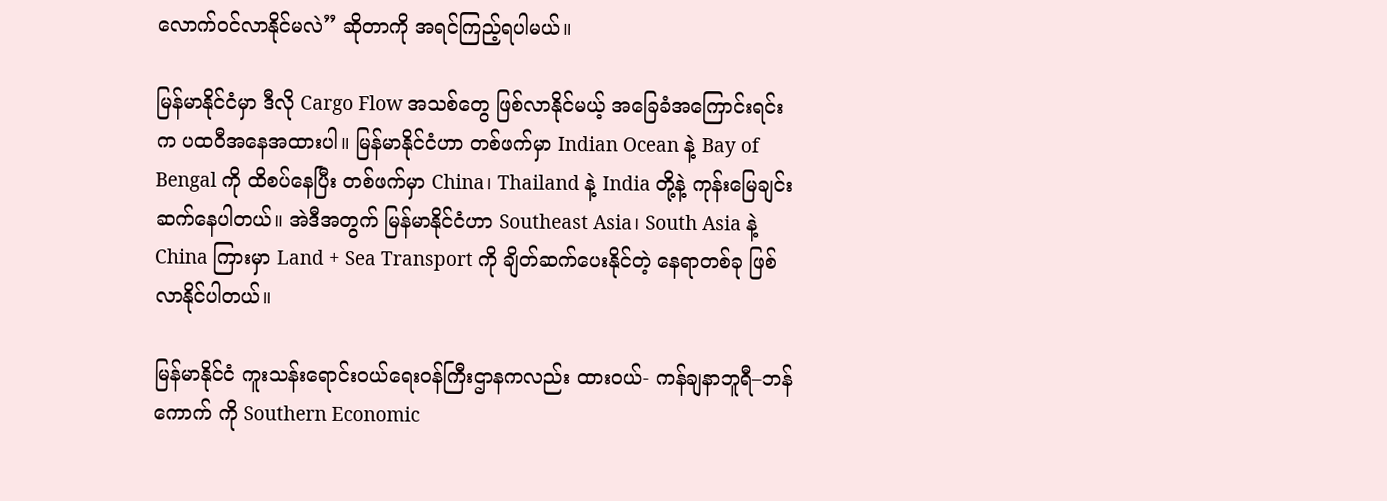လောက်ဝင်လာနိုင်မလဲ” ဆိုတာကို အရင်ကြည့်ရပါမယ်။

မြန်မာနိုင်ငံမှာ ဒီလို Cargo Flow အသစ်တွေ ဖြစ်လာနိုင်မယ့် အခြေခံအကြောင်းရင်းက ပထဝီအနေအထားပါ။ မြန်မာနိုင်ငံဟာ တစ်ဖက်မှာ Indian Ocean နဲ့ Bay of Bengal ကို ထိစပ်နေပြီး တစ်ဖက်မှာ China၊ Thailand နဲ့ India တို့နဲ့ ကုန်းမြေချင်းဆက်နေပါတယ်။ အဲဒီအတွက် မြန်မာနိုင်ငံဟာ Southeast Asia၊ South Asia နဲ့ China ကြားမှာ Land + Sea Transport ကို ချိတ်ဆက်ပေးနိုင်တဲ့ နေရာတစ်ခု ဖြစ်လာနိုင်ပါတယ်။

မြန်မာနိုင်ငံ ကူးသန်းရောင်းဝယ်ရေးဝန်ကြီးဌာနကလည်း ထားဝယ်- ကန်ချနာဘူရီ–ဘန်ကောက် ကို Southern Economic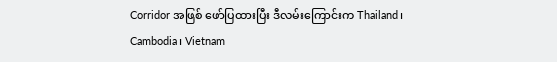Corridor အဖြစ် ဖော်ပြထားပြီး ဒီလမ်းကြောင်းက Thailand၊ Cambodia၊ Vietnam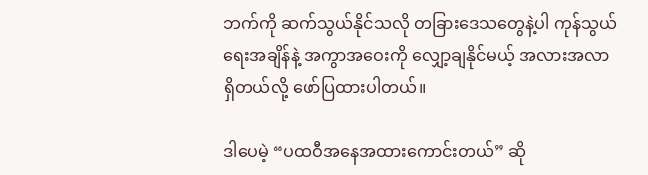ဘက်ကို ဆက်သွယ်နိုင်သလို တခြားဒေသတွေနဲ့ပါ ကုန်သွယ်ရေးအချိန်နဲ့ အကွာအဝေးကို လျှော့ချနိုင်မယ့် အလားအလာရှိတယ်လို့ ဖော်ပြထားပါတယ်။

ဒါပေမဲ့ “ပထဝီအနေအထားကောင်းတယ်” ဆို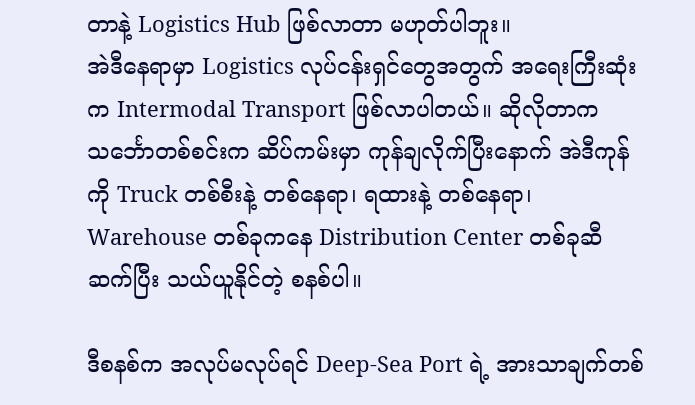တာနဲ့ Logistics Hub ဖြစ်လာတာ မဟုတ်ပါဘူး။
အဲဒီနေရာမှာ Logistics လုပ်ငန်းရှင်တွေအတွက် အရေးကြီးဆုံးက Intermodal Transport ဖြစ်လာပါတယ်။ ဆိုလိုတာက သင်္ဘောတစ်စင်းက ဆိပ်ကမ်းမှာ ကုန်ချလိုက်ပြီးနောက် အဲဒီကုန်ကို Truck တစ်စီးနဲ့ တစ်နေရာ၊ ရထားနဲ့ တစ်နေရာ၊ Warehouse တစ်ခုကနေ Distribution Center တစ်ခုဆီ ဆက်ပြီး သယ်ယူနိုင်တဲ့ စနစ်ပါ။

ဒီစနစ်က အလုပ်မလုပ်ရင် Deep-Sea Port ရဲ့ အားသာချက်တစ်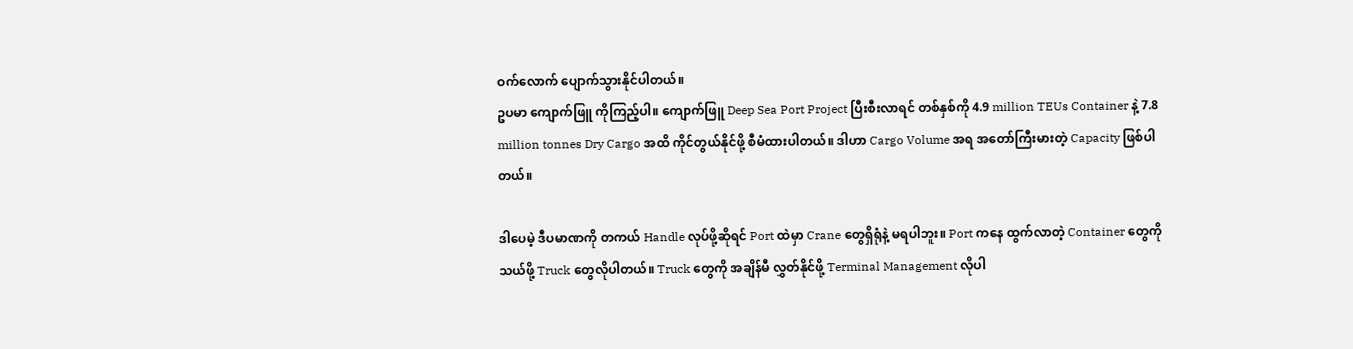ဝက်လောက် ပျောက်သွားနိုင်ပါတယ်။
ဥပမာ ကျောက်ဖြူ ကိုကြည့်ပါ။ ကျောက်ဖြူ Deep Sea Port Project ပြီးစီးလာရင် တစ်နှစ်ကို 4.9 million TEUs Container နဲ့ 7.8 million tonnes Dry Cargo အထိ ကိုင်တွယ်နိုင်ဖို့ စီမံထားပါတယ်။ ဒါဟာ Cargo Volume အရ အတော်ကြီးမားတဲ့ Capacity ဖြစ်ပါတယ်။

ဒါပေမဲ့ ဒီပမာဏကို တကယ် Handle လုပ်ဖို့ဆိုရင် Port ထဲမှာ Crane တွေရှိရုံနဲ့ မရပါဘူး။ Port ကနေ ထွက်လာတဲ့ Container တွေကို သယ်ဖို့ Truck တွေလိုပါတယ်။ Truck တွေကို အချိန်မီ လွှတ်နိုင်ဖို့ Terminal Management လိုပါ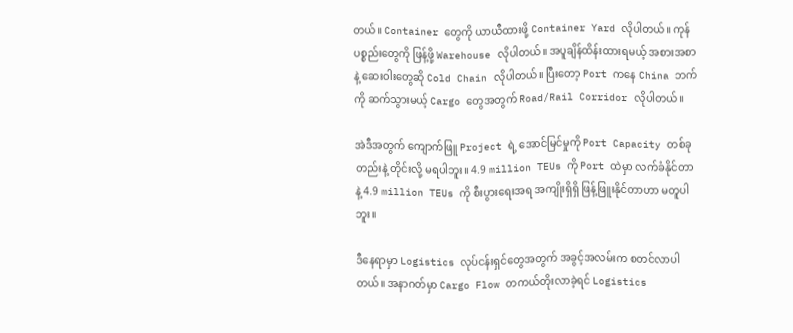တယ်။ Container တွေကို ယာယီထားဖို့ Container Yard လိုပါတယ်။ ကုန်ပစ္စည်းတွေကို ဖြန့်ဖို့ Warehouse လိုပါတယ်။ အပူချိန်ထိန်းထားရမယ့် အစားအစာနဲ့ ဆေးဝါးတွေဆို Cold Chain လိုပါတယ်။ ပြီးတော့ Port ကနေ China ဘက်ကို ဆက်သွားမယ့် Cargo တွေအတွက် Road/Rail Corridor လိုပါတယ်။

အဲဒီအတွက် ကျောက်ဖြူ Project ရဲ့ အောင်မြင်မှုကို Port Capacity တစ်ခုတည်းနဲ့ တိုင်းလို့ မရပါဘူး။ 4.9 million TEUs ကို Port ထဲမှာ လက်ခံနိုင်တာနဲ့ 4.9 million TEUs ကို စီးပွားရေးအရ အကျိုးရှိရှိ ဖြန့်ဖြူးနိုင်တာဟာ မတူပါဘူး။

ဒီနေရာမှာ Logistics လုပ်ငန်းရှင်တွေအတွက် အခွင့်အလမ်းက စတင်လာပါတယ်။ အနာဂတ်မှာ Cargo Flow တကယ်တိုးလာခဲ့ရင် Logistics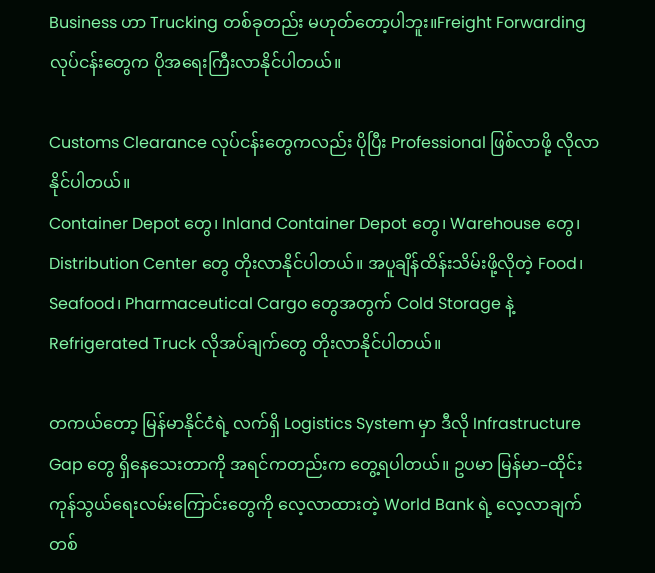Business ဟာ Trucking တစ်ခုတည်း မဟုတ်တော့ပါဘူး။Freight Forwarding လုပ်ငန်းတွေက ပိုအရေးကြီးလာနိုင်ပါတယ်။

Customs Clearance လုပ်ငန်းတွေကလည်း ပိုပြီး Professional ဖြစ်လာဖို့ လိုလာနိုင်ပါတယ်။
Container Depot တွေ၊ Inland Container Depot တွေ၊ Warehouse တွေ၊ Distribution Center တွေ တိုးလာနိုင်ပါတယ်။ အပူချိန်ထိန်းသိမ်းဖို့လိုတဲ့ Food၊ Seafood၊ Pharmaceutical Cargo တွေအတွက် Cold Storage နဲ့ Refrigerated Truck လိုအပ်ချက်တွေ တိုးလာနိုင်ပါတယ်။

တကယ်တော့ မြန်မာနိုင်ငံရဲ့ လက်ရှိ Logistics System မှာ ဒီလို Infrastructure Gap တွေ ရှိနေသေးတာကို အရင်ကတည်းက တွေ့ရပါတယ်။ ဥပမာ မြန်မာ–ထိုင်း ကုန်သွယ်ရေးလမ်းကြောင်းတွေကို လေ့လာထားတဲ့ World Bank ရဲ့ လေ့လာချက်တစ်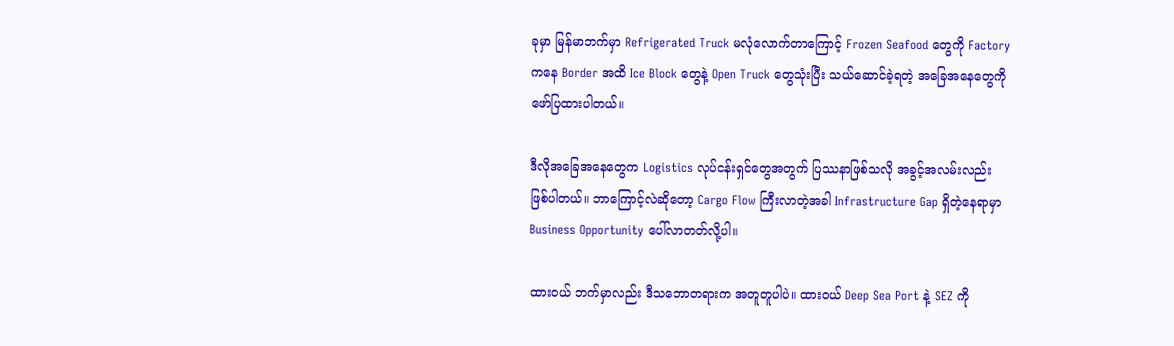ခုမှာ မြန်မာဘက်မှာ Refrigerated Truck မလုံလောက်တာကြောင့် Frozen Seafood တွေကို Factory ကနေ Border အထိ Ice Block တွေနဲ့ Open Truck တွေသုံးပြီး သယ်ဆောင်ခဲ့ရတဲ့ အခြေအနေတွေကို ဖော်ပြထားပါတယ်။

ဒီလိုအခြေအနေတွေက Logistics လုပ်ငန်းရှင်တွေအတွက် ပြဿနာဖြစ်သလို အခွင့်အလမ်းလည်း ဖြစ်ပါတယ်။ ဘာကြောင့်လဲဆိုတော့ Cargo Flow ကြီးလာတဲ့အခါ Infrastructure Gap ရှိတဲ့နေရာမှာ Business Opportunity ပေါ်လာတတ်လို့ပါ။

ထားဝယ် ဘက်မှာလည်း ဒီသဘောတရားက အတူတူပါပဲ။ ထားဝယ် Deep Sea Port နဲ့ SEZ ကို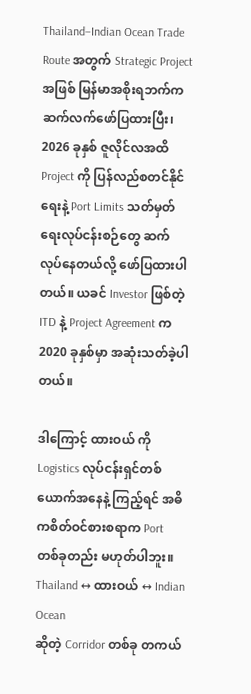Thailand–Indian Ocean Trade Route အတွက် Strategic Project အဖြစ် မြန်မာအစိုးရဘက်က ဆက်လက်ဖော်ပြထားပြီး၊ 2026 ခုနှစ် ဇူလိုင်လအထိ Project ကို ပြန်လည်စတင်နိုင်ရေးနဲ့ Port Limits သတ်မှတ်ရေးလုပ်ငန်းစဉ်တွေ ဆက်လုပ်နေတယ်လို့ ဖော်ပြထားပါတယ်။ ယခင် Investor ဖြစ်တဲ့ ITD နဲ့ Project Agreement က 2020 ခုနှစ်မှာ အဆုံးသတ်ခဲ့ပါတယ်။

ဒါကြောင့် ထားဝယ် ကို Logistics လုပ်ငန်းရှင်တစ်ယောက်အနေနဲ့ ကြည့်ရင် အဓိကစိတ်ဝင်စားစရာက Port တစ်ခုတည်း မဟုတ်ပါဘူး။
Thailand ↔ ထားဝယ် ↔ Indian Ocean
ဆိုတဲ့ Corridor တစ်ခု တကယ်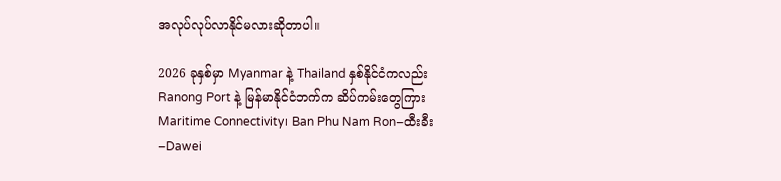အလုပ်လုပ်လာနိုင်မလားဆိုတာပါ။

2026 ခုနှစ်မှာ Myanmar နဲ့ Thailand နှစ်နိုင်ငံကလည်း Ranong Port နဲ့ မြန်မာနိုင်ငံဘက်က ဆိပ်ကမ်းတွေကြား Maritime Connectivity၊ Ban Phu Nam Ron–ထီးခီး–Dawei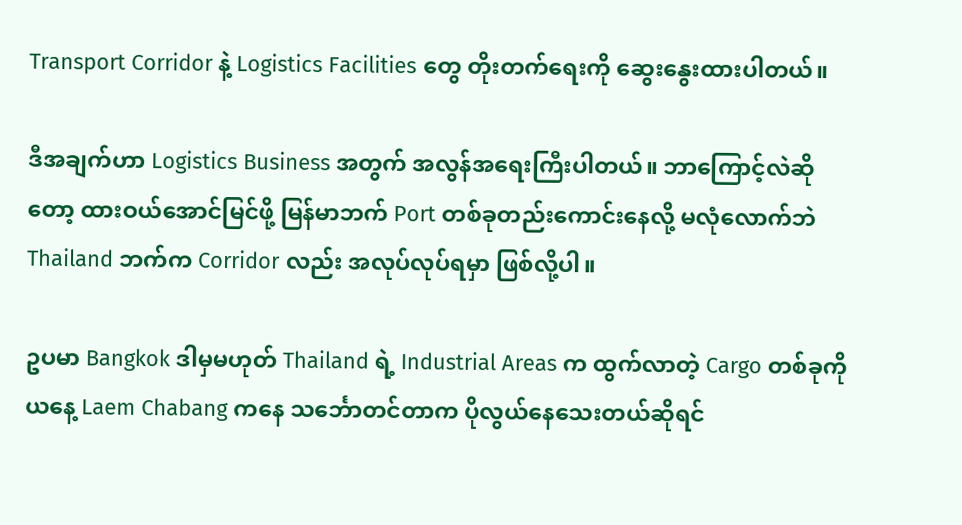Transport Corridor နဲ့ Logistics Facilities တွေ တိုးတက်ရေးကို ဆွေးနွေးထားပါတယ်။

ဒီအချက်ဟာ Logistics Business အတွက် အလွန်အရေးကြီးပါတယ်။ ဘာကြောင့်လဲဆိုတော့ ထားဝယ်အောင်မြင်ဖို့ မြန်မာဘက် Port တစ်ခုတည်းကောင်းနေလို့ မလုံလောက်ဘဲ Thailand ဘက်က Corridor လည်း အလုပ်လုပ်ရမှာ ဖြစ်လို့ပါ။

ဥပမာ Bangkok ဒါမှမဟုတ် Thailand ရဲ့ Industrial Areas က ထွက်လာတဲ့ Cargo တစ်ခုကို ယနေ့ Laem Chabang ကနေ သင်္ဘောတင်တာက ပိုလွယ်နေသေးတယ်ဆိုရင်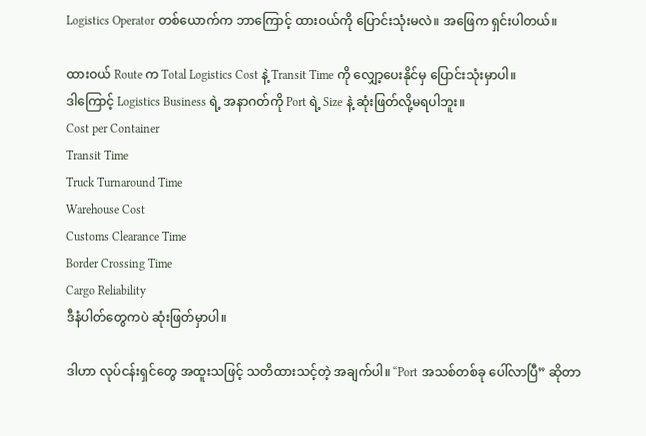Logistics Operator တစ်ယောက်က ဘာကြောင့် ထားဝယ်ကို ပြောင်းသုံးမလဲ။ အဖြေက ရှင်းပါတယ်။

ထားဝယ် Route က Total Logistics Cost နဲ့ Transit Time ကို လျှော့ပေးနိုင်မှ ပြောင်းသုံးမှာပါ။
ဒါကြောင့် Logistics Business ရဲ့ အနာဂတ်ကို Port ရဲ့ Size နဲ့ ဆုံးဖြတ်လို့မရပါဘူး။
Cost per Container
Transit Time
Truck Turnaround Time
Warehouse Cost
Customs Clearance Time
Border Crossing Time
Cargo Reliability
ဒီနံပါတ်တွေကပဲ ဆုံးဖြတ်မှာပါ။

ဒါဟာ လုပ်ငန်းရှင်တွေ အထူးသဖြင့် သတိထားသင့်တဲ့ အချက်ပါ။ “Port အသစ်တစ်ခု ပေါ်လာပြီ” ဆိုတာ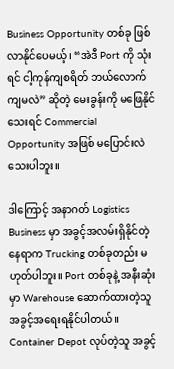Business Opportunity တစ်ခု ဖြစ်လာနိုင်ပေမယ့်၊ “အဲဒီ Port ကို သုံးရင် ငါ့ကုန်ကျစရိတ် ဘယ်လောက်ကျမလဲ” ဆိုတဲ့ မေးခွန်းကို မဖြေနိုင်သေးရင် Commercial Opportunity အဖြစ် မပြောင်းလဲသေးပါဘူး။

ဒါကြောင့် အနာဂတ် Logistics Business မှာ အခွင့်အလမ်းရှိနိုင်တဲ့နေရာက Trucking တစ်ခုတည်း မဟုတ်ပါဘူး။ Port တစ်ခုနဲ့ အနီးဆုံးမှာ Warehouse ဆောက်ထားတဲ့သူ အခွင့်အရေးရနိုင်ပါတယ်။ Container Depot လုပ်တဲ့သူ အခွင့်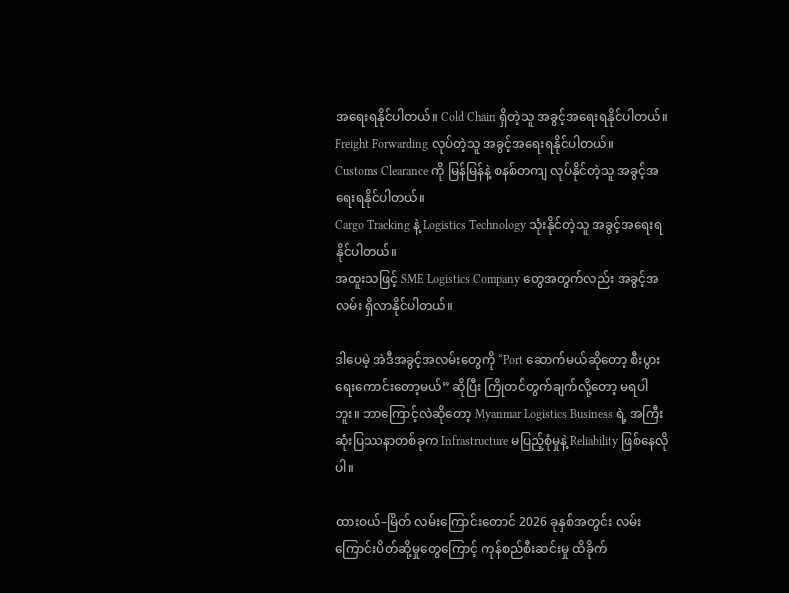အရေးရနိုင်ပါတယ်။ Cold Chain ရှိတဲ့သူ အခွင့်အရေးရနိုင်ပါတယ်။ Freight Forwarding လုပ်တဲ့သူ အခွင့်အရေးရနိုင်ပါတယ်။
Customs Clearance ကို မြန်မြန်နဲ့ စနစ်တကျ လုပ်နိုင်တဲ့သူ အခွင့်အရေးရနိုင်ပါတယ်။
Cargo Tracking နဲ့ Logistics Technology သုံးနိုင်တဲ့သူ အခွင့်အရေးရနိုင်ပါတယ်။
အထူးသဖြင့် SME Logistics Company တွေအတွက်လည်း အခွင့်အလမ်း ရှိလာနိုင်ပါတယ်။

ဒါပေမဲ့ အဲဒီအခွင့်အလမ်းတွေကို “Port ဆောက်မယ်ဆိုတော့ စီးပွားရေးကောင်းတော့မယ်” ဆိုပြီး ကြိုတင်တွက်ချက်လို့တော့ မရပါဘူး။ ဘာကြောင့်လဲဆိုတော့ Myanmar Logistics Business ရဲ့ အကြီးဆုံးပြဿနာတစ်ခုက Infrastructure မပြည့်စုံမှုနဲ့ Reliability ဖြစ်နေလိုပါ။

ထားဝယ်–မြိတ် လမ်းကြောင်းတောင် 2026 ခုနှစ်အတွင်း လမ်းကြောင်းပိတ်ဆို့မှုတွေကြောင့် ကုန်စည်စီးဆင်းမှု ထိခိုက်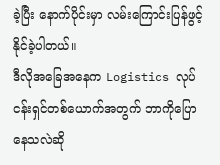ခဲ့ပြီး နောက်ပိုင်းမှာ လမ်းကြောင်းပြန်ဖွင့်နိုင်ခဲ့ပါတယ်။
ဒီလိုအခြေအနေက Logistics လုပ်ငန်းရှင်တစ်ယောက်အတွက် ဘာကိုပြောနေသလဲဆို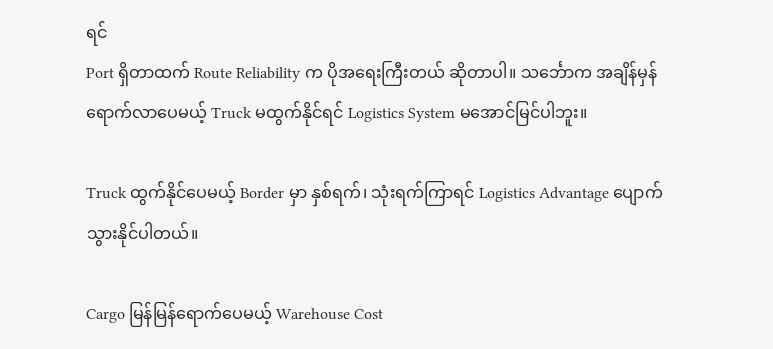ရင်
Port ရှိတာထက် Route Reliability က ပိုအရေးကြီးတယ် ဆိုတာပါ။ သင်္ဘောက အချိန်မှန်ရောက်လာပေမယ့် Truck မထွက်နိုင်ရင် Logistics System မအောင်မြင်ပါဘူး။

Truck ထွက်နိုင်ပေမယ့် Border မှာ နှစ်ရက်၊ သုံးရက်ကြာရင် Logistics Advantage ပျောက်သွားနိုင်ပါတယ်။

Cargo မြန်မြန်ရောက်ပေမယ့် Warehouse Cost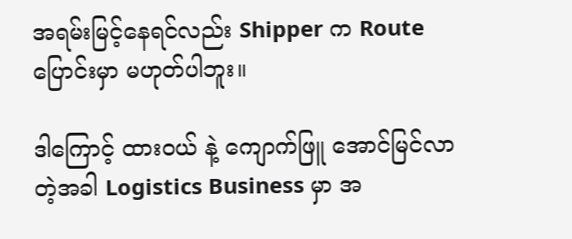အရမ်းမြင့်နေရင်လည်း Shipper က Route ပြောင်းမှာ မဟုတ်ပါဘူး။

ဒါကြောင့် ထားဝယ် နဲ့ ကျောက်ဖြူ အောင်မြင်လာတဲ့အခါ Logistics Business မှာ အ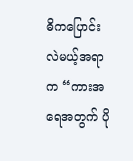ဓိကပြောင်းလဲမယ့်အရာက “ကားအရေအတွက် ပို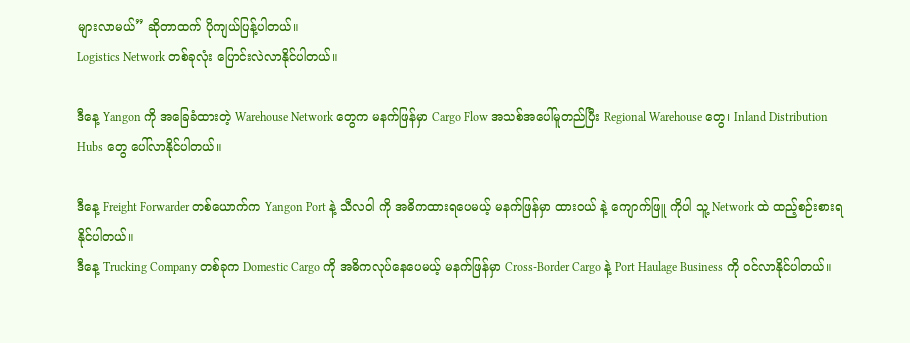များလာမယ်” ဆိုတာထက် ပိုကျယ်ပြန့်ပါတယ်။
Logistics Network တစ်ခုလုံး ပြောင်းလဲလာနိုင်ပါတယ်။

ဒီနေ့ Yangon ကို အခြေခံထားတဲ့ Warehouse Network တွေက မနက်ဖြန်မှာ Cargo Flow အသစ်အပေါ်မူတည်ပြီး Regional Warehouse တွေ၊ Inland Distribution Hubs တွေ ပေါ်လာနိုင်ပါတယ်။

ဒီနေ့ Freight Forwarder တစ်ယောက်က Yangon Port နဲ့ သီလဝါ ကို အဓိကထားရပေမယ့် မနက်ဖြန်မှာ ထားဝယ် နဲ့ ကျောက်ဖြူ ကိုပါ သူ့ Network ထဲ ထည့်စဉ်းစားရနိုင်ပါတယ်။
ဒီနေ့ Trucking Company တစ်ခုက Domestic Cargo ကို အဓိကလုပ်နေပေမယ့် မနက်ဖြန်မှာ Cross-Border Cargo နဲ့ Port Haulage Business ကို ဝင်လာနိုင်ပါတယ်။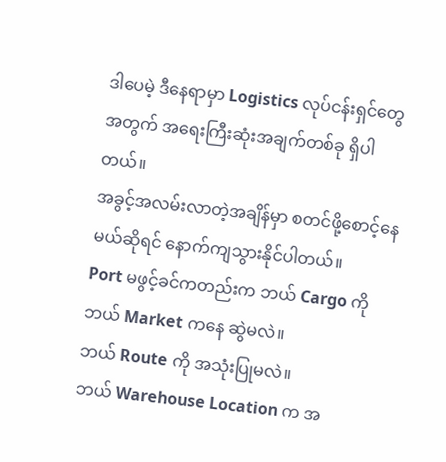ဒါပေမဲ့ ဒီနေရာမှာ Logistics လုပ်ငန်းရှင်တွေအတွက် အရေးကြီးဆုံးအချက်တစ်ခု ရှိပါတယ်။
အခွင့်အလမ်းလာတဲ့အချိန်မှာ စတင်ဖို့စောင့်နေမယ်ဆိုရင် နောက်ကျသွားနိုင်ပါတယ်။
Port မဖွင့်ခင်ကတည်းက ဘယ် Cargo ကို ဘယ် Market ကနေ ဆွဲမလဲ။
ဘယ် Route ကို အသုံးပြုမလဲ။
ဘယ် Warehouse Location က အ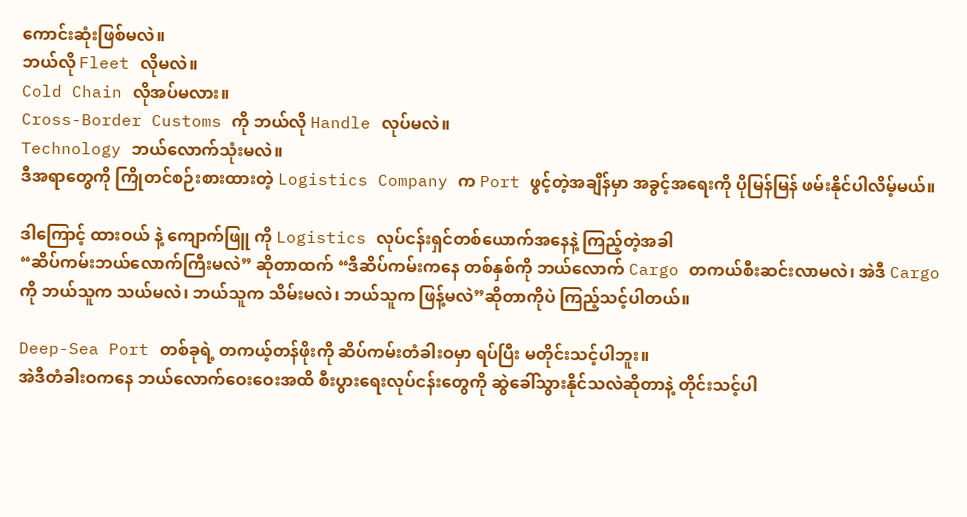ကောင်းဆုံးဖြစ်မလဲ။
ဘယ်လို Fleet လိုမလဲ။
Cold Chain လိုအပ်မလား။
Cross-Border Customs ကို ဘယ်လို Handle လုပ်မလဲ။
Technology ဘယ်လောက်သုံးမလဲ။
ဒီအရာတွေကို ကြိုတင်စဉ်းစားထားတဲ့ Logistics Company က Port ဖွင့်တဲ့အချိန်မှာ အခွင့်အရေးကို ပိုမြန်မြန် ဖမ်းနိုင်ပါလိမ့်မယ်။

ဒါကြောင့် ထားဝယ် နဲ့ ကျောက်ဖြူ ကို Logistics လုပ်ငန်းရှင်တစ်ယောက်အနေနဲ့ ကြည့်တဲ့အခါ
“ဆိပ်ကမ်းဘယ်လောက်ကြီးမလဲ” ဆိုတာထက် “ဒီဆိပ်ကမ်းကနေ တစ်နှစ်ကို ဘယ်လောက် Cargo တကယ်စီးဆင်းလာမလဲ၊ အဲဒီ Cargo ကို ဘယ်သူက သယ်မလဲ၊ ဘယ်သူက သိမ်းမလဲ၊ ဘယ်သူက ဖြန့်မလဲ”ဆိုတာကိုပဲ ကြည့်သင့်ပါတယ်။

Deep-Sea Port တစ်ခုရဲ့ တကယ့်တန်ဖိုးကို ဆိပ်ကမ်းတံခါးဝမှာ ရပ်ပြီး မတိုင်းသင့်ပါဘူး။
အဲဒီတံခါးဝကနေ ဘယ်လောက်ဝေးဝေးအထိ စီးပွားရေးလုပ်ငန်းတွေကို ဆွဲခေါ်သွားနိုင်သလဲဆိုတာနဲ့ တိုင်းသင့်ပါ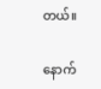တယ်။

နောက်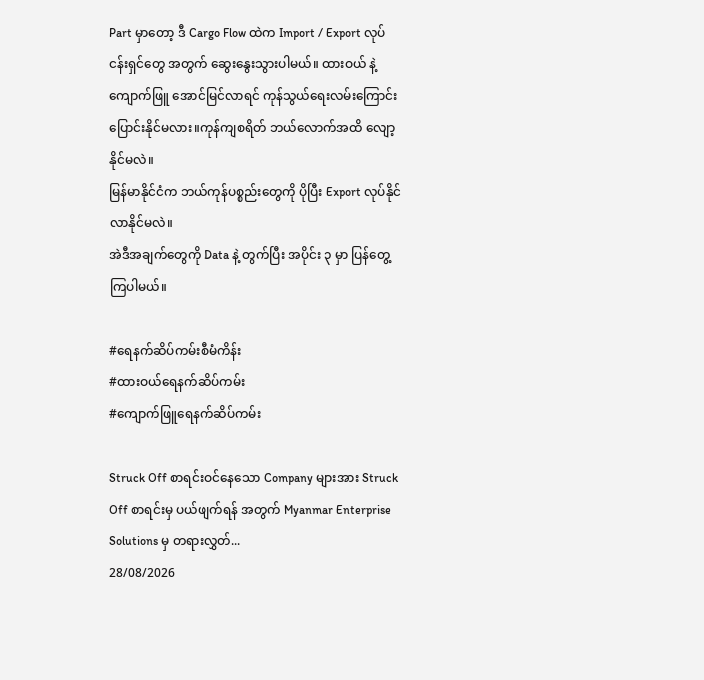Part မှာတော့ ဒီ Cargo Flow ထဲက Import / Export လုပ်ငန်းရှင်တွေ အတွက် ဆွေးနွေးသွားပါမယ်။ ထားဝယ် နဲ့ ကျောက်ဖြူ အောင်မြင်လာရင် ကုန်သွယ်ရေးလမ်းကြောင်း ပြောင်းနိုင်မလား။ကုန်ကျစရိတ် ဘယ်လောက်အထိ လျော့နိုင်မလဲ။
မြန်မာနိုင်ငံက ဘယ်ကုန်ပစ္စည်းတွေကို ပိုပြီး Export လုပ်နိုင်လာနိုင်မလဲ။
အဲဒီအချက်တွေကို Data နဲ့ တွက်ပြီး အပိုင်း ၃ မှာ ပြန်တွေ့ကြပါမယ်။

#ရေနက်ဆိပ်ကမ်းစီမံကိန်း
#ထားဝယ်ရေနက်ဆိပ်ကမ်း
#ကျောက်ဖြူရေနက်ဆိပ်ကမ်း

Struck Off စာရင်းဝင်နေသော Company များအား Struck Off စာရင်းမှ ပယ်ဖျက်ရန် အတွက် Myanmar Enterprise Solutions မှ တရားလွှတ်...
28/08/2026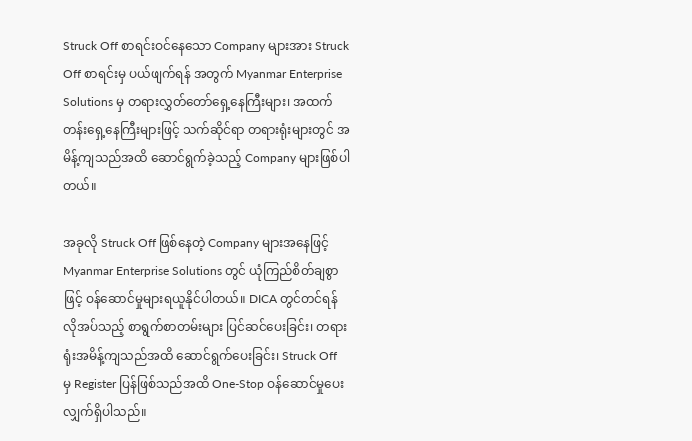Struck Off စာရင်းဝင်နေသော Company များအား Struck Off စာရင်းမှ ပယ်ဖျက်ရန် အတွက် Myanmar Enterprise Solutions မှ တရားလွှတ်တော်ရှေ့နေကြီးများ၊ အထက်တန်းရှေ့နေကြီးများဖြင့် သက်ဆိုင်ရာ တရားရုံးများတွင် အမိန့်ကျသည်အထိ ဆောင်ရွက်ခဲ့သည့် Company များဖြစ်ပါတယ်။

အခုလို Struck Off ဖြစ်နေတဲ့ Company များအနေဖြင့် Myanmar Enterprise Solutions တွင် ယုံကြည်စိတ်ချစွာဖြင့် ဝန်ဆောင်မှုများရယူနိုင်ပါတယ်။ DICA တွင်တင်ရန်လိုအပ်သည့် စာရွက်စာတမ်းများ ပြင်ဆင်ပေးခြင်း၊ တရားရုံးအမိန့်ကျသည်အထိ ဆောင်ရွက်ပေးခြင်း၊ Struck Off
မှ Register ပြန်ဖြစ်သည်အထိ One-Stop ဝန်ဆောင်မှုပေးလျှက်ရှိပါသည်။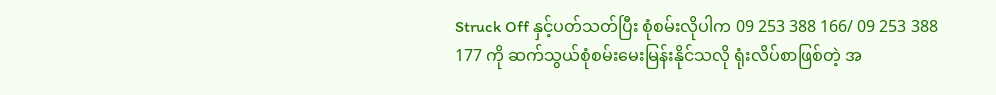Struck Off နှင့်ပတ်သတ်ပြီး စုံစမ်းလိုပါက 09 253 388 166/ 09 253 388 177 ကို ဆက်သွယ်စုံစမ်းမေးမြန်းနိုင်သလို ရုံးလိပ်စာဖြစ်တဲ့ အ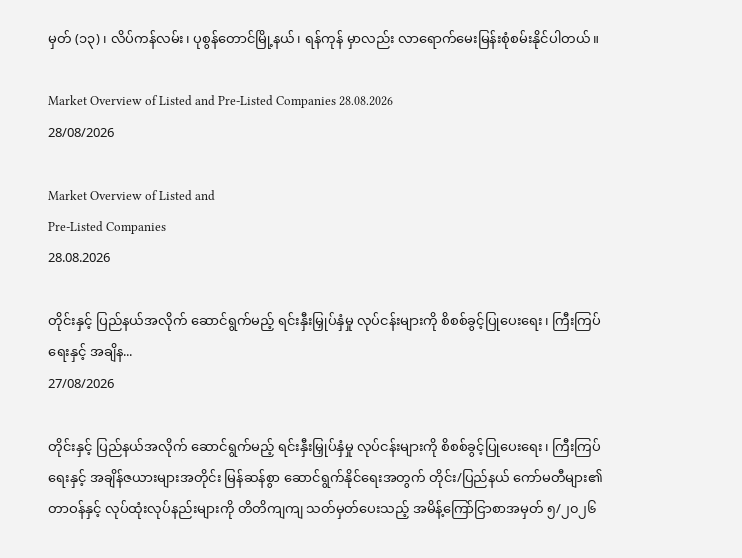မှတ် (၁၃)၊ လိပ်ကန်လမ်း၊ ပုစွန်တောင်မြို့နယ်၊ ရန်ကုန် မှာလည်း လာရောက်မေးမြန်းစုံစမ်းနိုင်ပါတယ်။

Market Overview of Listed and Pre-Listed Companies 28.08.2026
28/08/2026

Market Overview of Listed and
Pre-Listed Companies
28.08.2026

တိုင်းနှင့် ပြည်နယ်အလိုက် ဆောင်ရွက်မည့် ရင်းနှီးမြှုပ်နှံမှု လုပ်ငန်းများကို စိစစ်ခွင့်ပြုပေးရေး၊ ကြီးကြပ်ရေးနှင့် အချိန...
27/08/2026

တိုင်းနှင့် ပြည်နယ်အလိုက် ဆောင်ရွက်မည့် ရင်းနှီးမြှုပ်နှံမှု လုပ်ငန်းများကို စိစစ်ခွင့်ပြုပေးရေး၊ ကြီးကြပ်ရေးနှင့် အချိန်ဇယားများအတိုင်း မြန်ဆန်စွာ ဆောင်ရွက်နိုင်ရေးအတွက် တိုင်း/ပြည်နယ် ကော်မတီများ၏ တာဝန်နှင့် လုပ်ထုံးလုပ်နည်းများကို တိတိကျကျ သတ်မှတ်ပေးသည့် အမိန့်ကြော်ငြာစာအမှတ် ၅/၂၀၂၆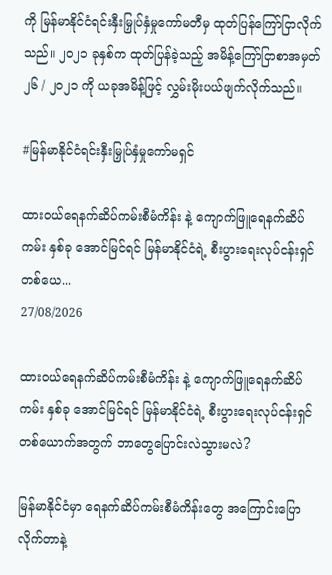ကို မြန်မာနိုင်ငံရင်းနှီးမြှုပ်နှံမှုကော်မတီမှ ထုတ်ပြန်ကြော်ငြာလိုက်သည်။ ၂၀၂၁ ခုနှစ်က ထုတ်ပြန်ခဲ့သည့် အမိန့်ကြော်ငြာစာအမှတ် ၂၆ / ၂၀၂၁ ကို ယခုအမိန့်ဖြင့် လွှမ်းမိုးပယ်ဖျက်လိုက်သည်။

#မြန်မာနိုင်ငံရင်းနှီးမြှုပ်နှံမှုကော်မရှင်

ထားဝယ်ရေနက်ဆိပ်ကမ်းစီမံကိန်း နဲ့ ကျောက်ဖြူရေနက်ဆိပ်ကမ်း နှစ်ခု အောင်မြင်ရင် မြန်မာနိုင်ငံရဲ့ စီးပွားရေးလုပ်ငန်းရှင်တစ်ယေ...
27/08/2026

ထားဝယ်ရေနက်ဆိပ်ကမ်းစီမံကိန်း နဲ့ ကျောက်ဖြူရေနက်ဆိပ်ကမ်း နှစ်ခု အောင်မြင်ရင် မြန်မာနိုင်ငံရဲ့ စီးပွားရေးလုပ်ငန်းရှင်တစ်ယောက်အတွက် ဘာတွေပြောင်းလဲသွားမလဲ?

မြန်မာနိုင်ငံမှာ ရေနက်ဆိပ်ကမ်းစီမံကိန်းတွေ အကြောင်းပြောလိုက်တာနဲ့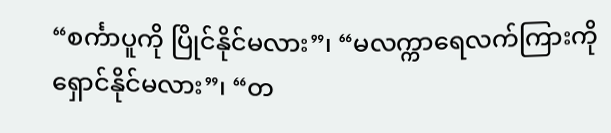“စင်္ကာပူကို ပြိုင်နိုင်မလား”၊ “မလက္ကာရေလက်ကြားကို ရှောင်နိုင်မလား”၊ “တ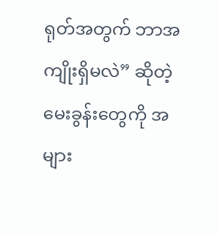ရုတ်အတွက် ဘာအကျိုးရှိမလဲ” ဆိုတဲ့ မေးခွန်းတွေကို အများ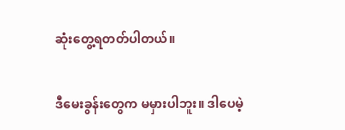ဆုံးတွေ့ရတတ်ပါတယ်။

ဒီမေးခွန်းတွေက မမှားပါဘူး။ ဒါပေမဲ့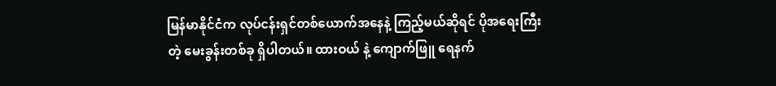မြန်မာနိုင်ငံက လုပ်ငန်းရှင်တစ်ယောက်အနေနဲ့ ကြည့်မယ်ဆိုရင် ပိုအရေးကြီးတဲ့ မေးခွန်းတစ်ခု ရှိပါတယ်။ ထားဝယ် နဲ့ ကျောက်ဖြူ ရေနက်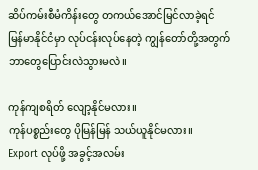ဆိပ်ကမ်းစီမံကိန်းတွေ တကယ်အောင်မြင်လာခဲ့ရင် မြန်မာနိုင်ငံမှာ လုပ်ငန်းလုပ်နေတဲ့ ကျွန်တော်တို့အတွက် ဘာတွေပြောင်းလဲသွားမလဲ။

ကုန်ကျစရိတ် လျော့နိုင်မလား။
ကုန်ပစ္စည်းတွေ ပိုမြန်မြန် သယ်ယူနိုင်မလား။
Export လုပ်ဖို့ အခွင့်အလမ်း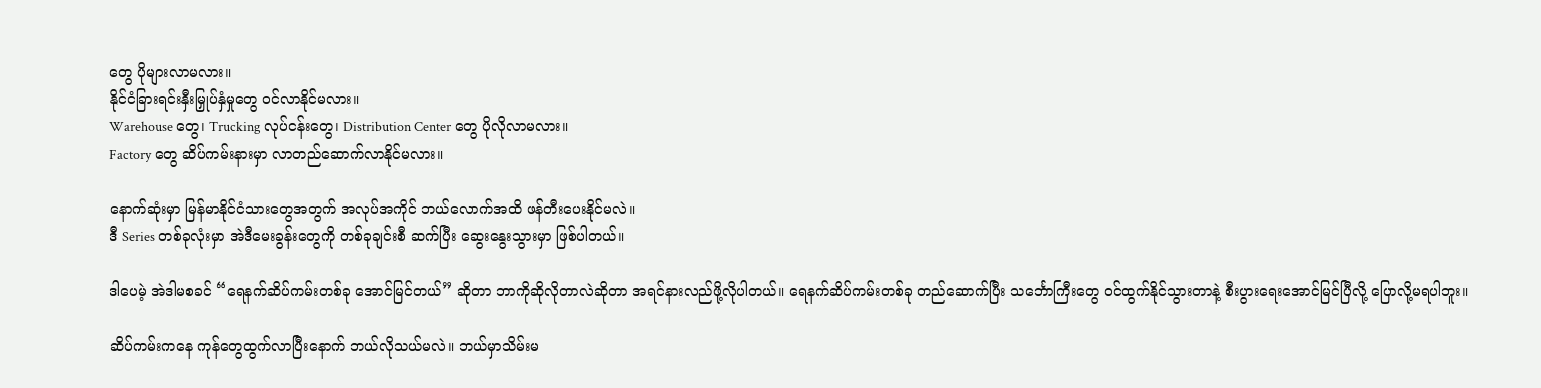တွေ ပိုများလာမလား။
နိုင်ငံခြားရင်းနှီးမြှုပ်နှံမှုတွေ ဝင်လာနိုင်မလား။
Warehouse တွေ၊ Trucking လုပ်ငန်းတွေ၊ Distribution Center တွေ ပိုလိုလာမလား။
Factory တွေ ဆိပ်ကမ်းနားမှာ လာတည်ဆောက်လာနိုင်မလား။

နောက်ဆုံးမှာ မြန်မာနိုင်ငံသားတွေအတွက် အလုပ်အကိုင် ဘယ်လောက်အထိ ဖန်တီးပေးနိုင်မလဲ။
ဒီ Series တစ်ခုလုံးမှာ အဲဒီမေးခွန်းတွေကို တစ်ခုချင်းစီ ဆက်ပြီး ဆွေးနွေးသွားမှာ ဖြစ်ပါတယ်။

ဒါပေမဲ့ အဲဒါမစခင် “ရေနက်ဆိပ်ကမ်းတစ်ခု အောင်မြင်တယ်” ဆိုတာ ဘာကိုဆိုလိုတာလဲဆိုတာ အရင်နားလည်ဖို့လိုပါတယ်။ ရေနက်ဆိပ်ကမ်းတစ်ခု တည်ဆောက်ပြီး သင်္ဘောကြီးတွေ ဝင်ထွက်နိုင်သွားတာနဲ့ စီးပွားရေးအောင်မြင်ပြီလို့ ပြောလို့မရပါဘူး။

ဆိပ်ကမ်းကနေ ကုန်တွေထွက်လာပြီးနောက် ဘယ်လိုသယ်မလဲ။ ဘယ်မှာသိမ်းမ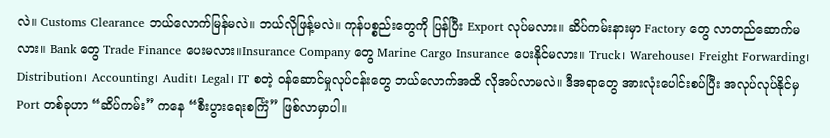လဲ။ Customs Clearance ဘယ်လောက်မြန်မလဲ။ ဘယ်လိုဖြန့်မလဲ။ ကုန်ပစ္စည်းတွေကို ပြန်ပြီး Export လုပ်မလား။ ဆိပ်ကမ်းနားမှာ Factory တွေ လာတည်ဆောက်မလား။ Bank တွေ Trade Finance ပေးမလား။Insurance Company တွေ Marine Cargo Insurance ပေးနိုင်မလား။ Truck၊ Warehouse၊ Freight Forwarding၊ Distribution၊ Accounting၊ Audit၊ Legal၊ IT စတဲ့ ဝန်ဆောင်မှုလုပ်ငန်းတွေ ဘယ်လောက်အထိ လိုအပ်လာမလဲ။ ဒီအရာတွေ အားလုံးပေါင်းစပ်ပြီး အလုပ်လုပ်နိုင်မှ Port တစ်ခုဟာ “ဆိပ်ကမ်း” ကနေ “စီးပွားရေးစင်္ကြံ” ဖြစ်လာမှာပါ။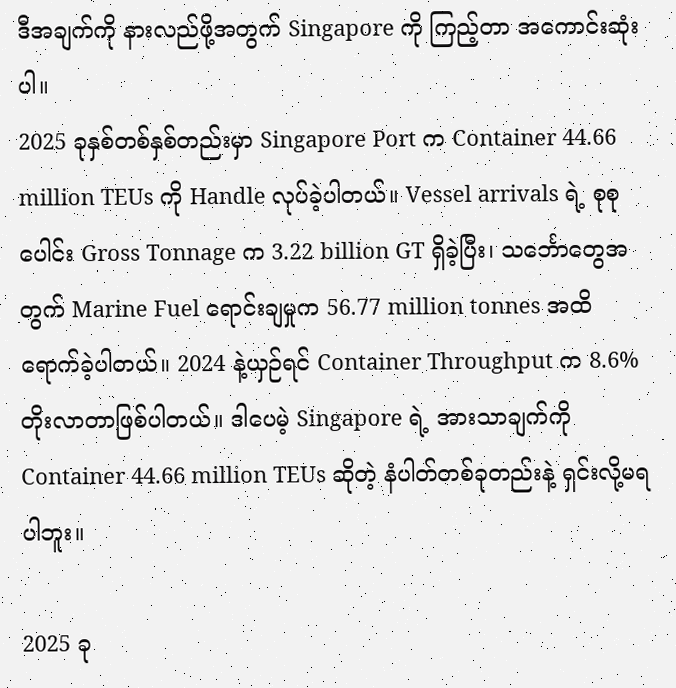ဒီအချက်ကို နားလည်ဖို့အတွက် Singapore ကို ကြည့်တာ အကောင်းဆုံးပါ။
2025 ခုနှစ်တစ်နှစ်တည်းမှာ Singapore Port က Container 44.66 million TEUs ကို Handle လုပ်ခဲ့ပါတယ်။ Vessel arrivals ရဲ့ စုစုပေါင်း Gross Tonnage က 3.22 billion GT ရှိခဲ့ပြီး၊ သင်္ဘောတွေအတွက် Marine Fuel ရောင်းချမှုက 56.77 million tonnes အထိ ရောက်ခဲ့ပါတယ်။ 2024 နဲ့ယှဉ်ရင် Container Throughput က 8.6% တိုးလာတာဖြစ်ပါတယ်။ ဒါပေမဲ့ Singapore ရဲ့ အားသာချက်ကို Container 44.66 million TEUs ဆိုတဲ့ နံပါတ်တစ်ခုတည်းနဲ့ ရှင်းလို့မရပါဘူး။

2025 ခု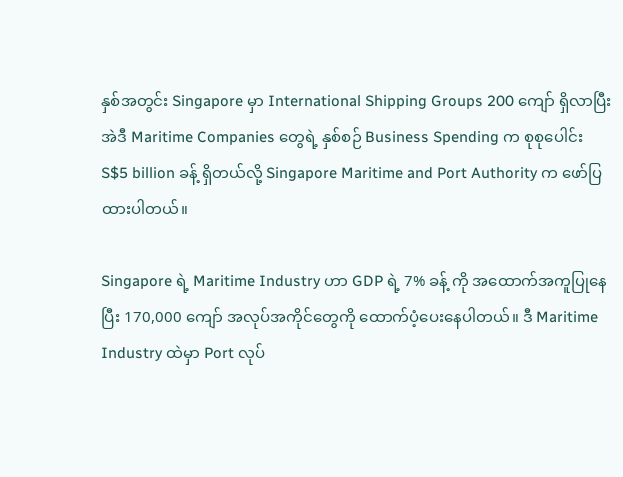နှစ်အတွင်း Singapore မှာ International Shipping Groups 200 ကျော် ရှိလာပြီး အဲဒီ Maritime Companies တွေရဲ့ နှစ်စဉ် Business Spending က စုစုပေါင်း S$5 billion ခန့် ရှိတယ်လို့ Singapore Maritime and Port Authority က ဖော်ပြထားပါတယ်။

Singapore ရဲ့ Maritime Industry ဟာ GDP ရဲ့ 7% ခန့် ကို အထောက်အကူပြုနေပြီး 170,000 ကျော် အလုပ်အကိုင်တွေကို ထောက်ပံ့ပေးနေပါတယ်။ ဒီ Maritime Industry ထဲမှာ Port လုပ်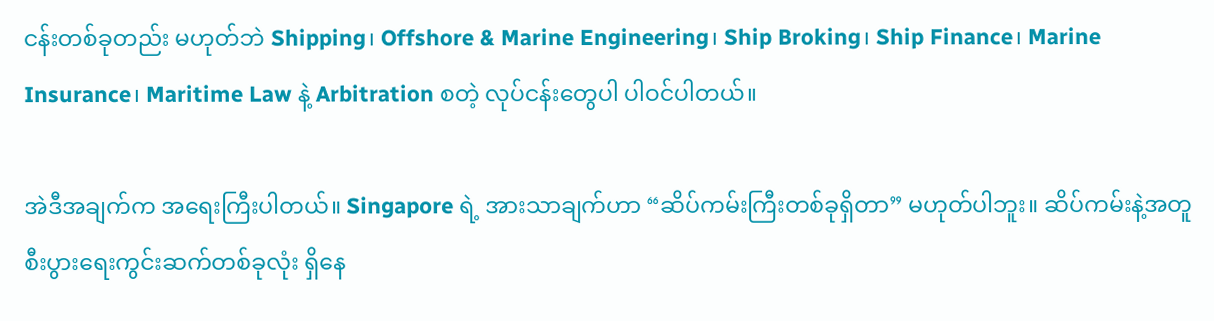ငန်းတစ်ခုတည်း မဟုတ်ဘဲ Shipping၊ Offshore & Marine Engineering၊ Ship Broking၊ Ship Finance၊ Marine Insurance၊ Maritime Law နဲ့ Arbitration စတဲ့ လုပ်ငန်းတွေပါ ပါဝင်ပါတယ်။

အဲဒီအချက်က အရေးကြီးပါတယ်။ Singapore ရဲ့ အားသာချက်ဟာ “ဆိပ်ကမ်းကြီးတစ်ခုရှိတာ” မဟုတ်ပါဘူး။ ဆိပ်ကမ်းနဲ့အတူ စီးပွားရေးကွင်းဆက်တစ်ခုလုံး ရှိနေ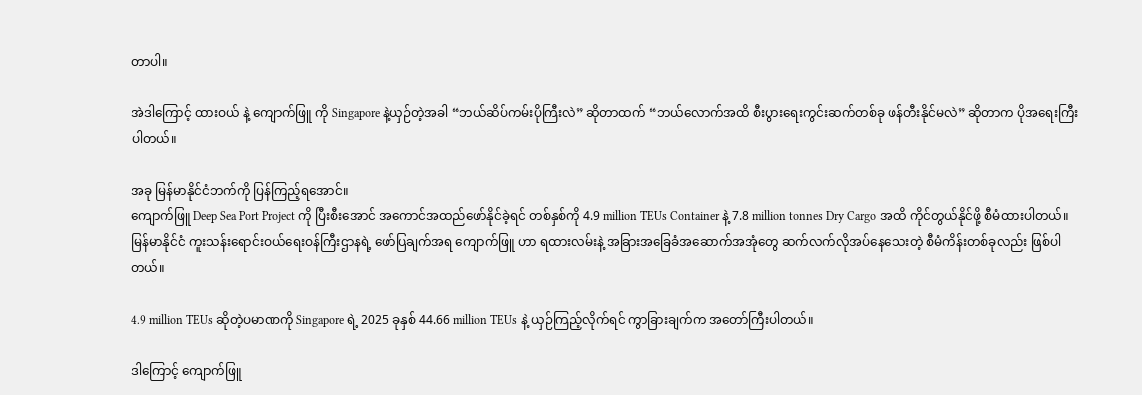တာပါ။

အဲဒါကြောင့် ထားဝယ် နဲ့ ကျောက်ဖြူ ကို Singapore နဲ့ယှဉ်တဲ့အခါ “ဘယ်ဆိပ်ကမ်းပိုကြီးလဲ” ဆိုတာထက် “ဘယ်လောက်အထိ စီးပွားရေးကွင်းဆက်တစ်ခု ဖန်တီးနိုင်မလဲ” ဆိုတာက ပိုအရေးကြီးပါတယ်။

အခု မြန်မာနိုင်ငံဘက်ကို ပြန်ကြည့်ရအောင်။
ကျောက်ဖြူ Deep Sea Port Project ကို ပြီးစီးအောင် အကောင်အထည်ဖော်နိုင်ခဲ့ရင် တစ်နှစ်ကို 4.9 million TEUs Container နဲ့ 7.8 million tonnes Dry Cargo အထိ ကိုင်တွယ်နိုင်ဖို့ စီမံထားပါတယ်။ မြန်မာနိုင်ငံ ကူးသန်းရောင်းဝယ်ရေးဝန်ကြီးဌာနရဲ့ ဖော်ပြချက်အရ ကျောက်ဖြူ ဟာ ရထားလမ်းနဲ့ အခြားအခြေခံအဆောက်အအုံတွေ ဆက်လက်လိုအပ်နေသေးတဲ့ စီမံကိန်းတစ်ခုလည်း ဖြစ်ပါတယ်။

4.9 million TEUs ဆိုတဲ့ပမာဏကို Singapore ရဲ့ 2025 ခုနှစ် 44.66 million TEUs နဲ့ ယှဉ်ကြည့်လိုက်ရင် ကွာခြားချက်က အတော်ကြီးပါတယ်။

ဒါကြောင့် ကျောက်ဖြူ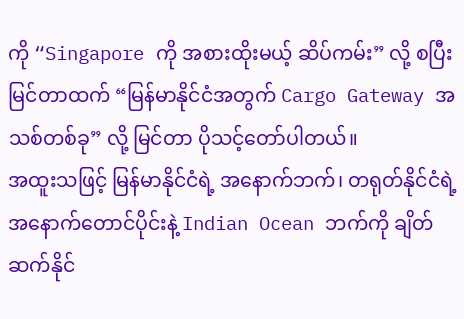ကို “Singapore ကို အစားထိုးမယ့် ဆိပ်ကမ်း” လို့ စပြီးမြင်တာထက် “မြန်မာနိုင်ငံအတွက် Cargo Gateway အသစ်တစ်ခု” လို့ မြင်တာ ပိုသင့်တော်ပါတယ်။
အထူးသဖြင့် မြန်မာနိုင်ငံရဲ့ အနောက်ဘက်၊ တရုတ်နိုင်ငံရဲ့ အနောက်တောင်ပိုင်းနဲ့ Indian Ocean ဘက်ကို ချိတ်ဆက်နိုင်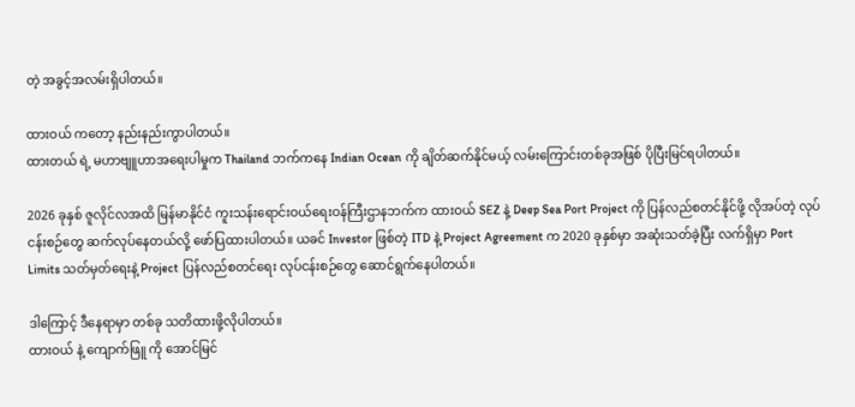တဲ့ အခွင့်အလမ်းရှိပါတယ်။

ထားဝယ် ကတော့ နည်းနည်းကွာပါတယ်။
ထားတယ် ရဲ့ မဟာဗျူဟာအရေးပါမှုက Thailand ဘက်ကနေ Indian Ocean ကို ချိတ်ဆက်နိုင်မယ့် လမ်းကြောင်းတစ်ခုအဖြစ် ပိုပြီးမြင်ရပါတယ်။

2026 ခုနှစ် ဇူလိုင်လအထိ မြန်မာနိုင်ငံ ကူးသန်းရောင်းဝယ်ရေးဝန်ကြီးဌာနဘက်က ထားဝယ် SEZ နဲ့ Deep Sea Port Project ကို ပြန်လည်စတင်နိုင်ဖို့ လိုအပ်တဲ့ လုပ်ငန်းစဉ်တွေ ဆက်လုပ်နေတယ်လို့ ဖော်ပြထားပါတယ်။ ယခင် Investor ဖြစ်တဲ့ ITD နဲ့ Project Agreement က 2020 ခုနှစ်မှာ အဆုံးသတ်ခဲ့ပြီး လက်ရှိမှာ Port Limits သတ်မှတ်ရေးနဲ့ Project ပြန်လည်စတင်ရေး လုပ်ငန်းစဉ်တွေ ဆောင်ရွက်နေပါတယ်။

ဒါကြောင့် ဒီနေရာမှာ တစ်ခု သတိထားဖို့လိုပါတယ်။
ထားဝယ် နဲ့ ကျောက်ဖြူ ကို အောင်မြင်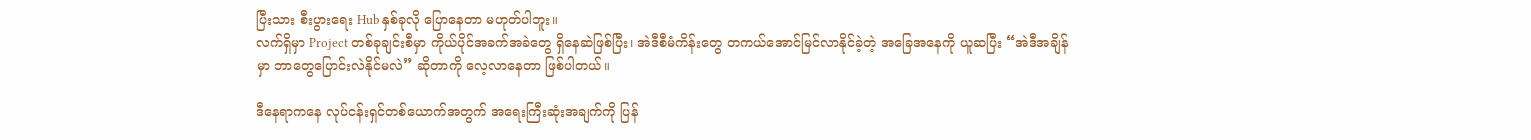ပြီးသား စီးပွားရေး Hub နှစ်ခုလို ပြောနေတာ မဟုတ်ပါဘူး။
လက်ရှိမှာ Project တစ်ခုချင်းစီမှာ ကိုယ်ပိုင်အခက်အခဲတွေ ရှိနေဆဲဖြစ်ပြီး၊ အဲဒီစီမံကိန်းတွေ တကယ်အောင်မြင်လာနိုင်ခဲ့တဲ့ အခြေအနေကို ယူဆပြီး “အဲဒီအချိန်မှာ ဘာတွေပြောင်းလဲနိုင်မလဲ” ဆိုတာကို လေ့လာနေတာ ဖြစ်ပါတယ်။

ဒီနေရာကနေ လုပ်ငန်းရှင်တစ်ယောက်အတွက် အရေးကြီးဆုံးအချက်ကို ပြန်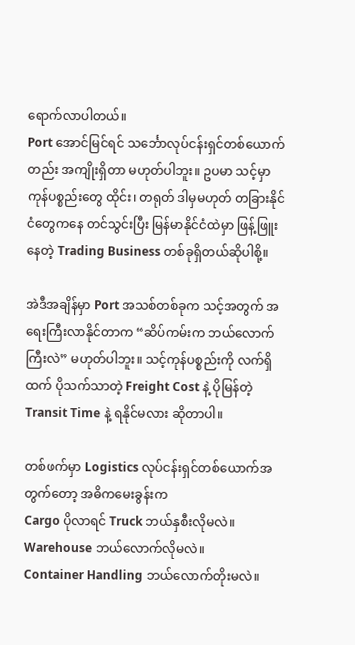ရောက်လာပါတယ်။
Port အောင်မြင်ရင် သင်္ဘောလုပ်ငန်းရှင်တစ်ယောက်တည်း အကျိုးရှိတာ မဟုတ်ပါဘူး။ ဥပမာ သင့်မှာ ကုန်ပစ္စည်းတွေ ထိုင်း၊ တရုတ် ဒါမှမဟုတ် တခြားနိုင်ငံတွေကနေ တင်သွင်းပြီး မြန်မာနိုင်ငံထဲမှာ ဖြန့်ဖြူးနေတဲ့ Trading Business တစ်ခုရှိတယ်ဆိုပါစို့။

အဲဒီအချိန်မှာ Port အသစ်တစ်ခုက သင့်အတွက် အရေးကြီးလာနိုင်တာက “ဆိပ်ကမ်းက ဘယ်လောက်ကြီးလဲ” မဟုတ်ပါဘူး။ သင့်ကုန်ပစ္စည်းကို လက်ရှိထက် ပိုသက်သာတဲ့ Freight Cost နဲ့ ပိုမြန်တဲ့ Transit Time နဲ့ ရနိုင်မလား ဆိုတာပါ။

တစ်ဖက်မှာ Logistics လုပ်ငန်းရှင်တစ်ယောက်အတွက်တော့ အဓိကမေးခွန်းက
Cargo ပိုလာရင် Truck ဘယ်နှစီးလိုမလဲ။
Warehouse ဘယ်လောက်လိုမလဲ။
Container Handling ဘယ်လောက်တိုးမလဲ။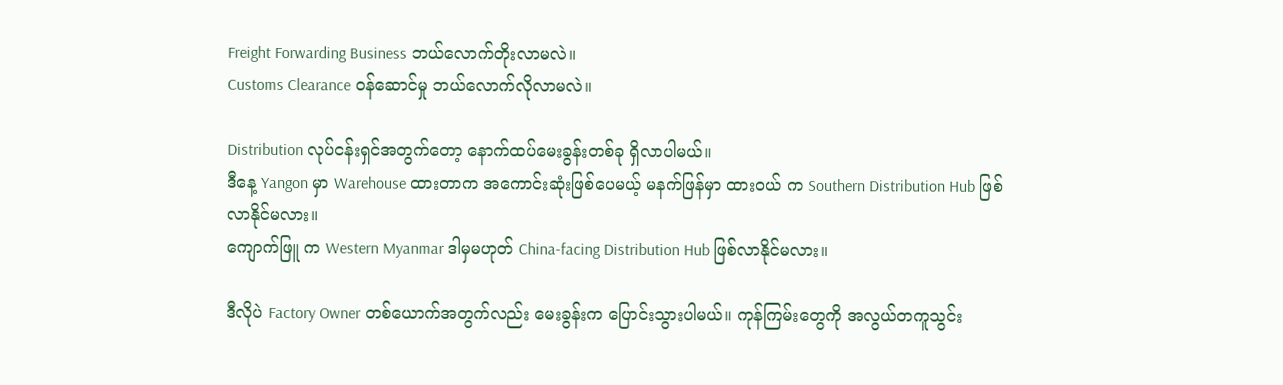Freight Forwarding Business ဘယ်လောက်တိုးလာမလဲ။
Customs Clearance ဝန်ဆောင်မှု ဘယ်လောက်လိုလာမလဲ။

Distribution လုပ်ငန်းရှင်အတွက်တော့ နောက်ထပ်မေးခွန်းတစ်ခု ရှိလာပါမယ်။
ဒီနေ့ Yangon မှာ Warehouse ထားတာက အကောင်းဆုံးဖြစ်ပေမယ့် မနက်ဖြန်မှာ ထားဝယ် က Southern Distribution Hub ဖြစ်လာနိုင်မလား။
ကျောက်ဖြူ က Western Myanmar ဒါမှမဟုတ် China-facing Distribution Hub ဖြစ်လာနိုင်မလား။

ဒီလိုပဲ Factory Owner တစ်ယောက်အတွက်လည်း မေးခွန်းက ပြောင်းသွားပါမယ်။ ကုန်ကြမ်းတွေကို အလွယ်တကူသွင်း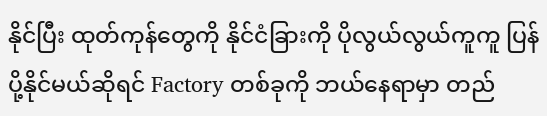နိုင်ပြီး ထုတ်ကုန်တွေကို နိုင်ငံခြားကို ပိုလွယ်လွယ်ကူကူ ပြန်ပို့နိုင်မယ်ဆိုရင် Factory တစ်ခုကို ဘယ်နေရာမှာ တည်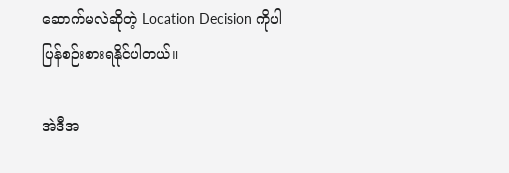ဆောက်မလဲဆိုတဲ့ Location Decision ကိုပါ ပြန်စဉ်းစားရနိုင်ပါတယ်။

အဲဒီအ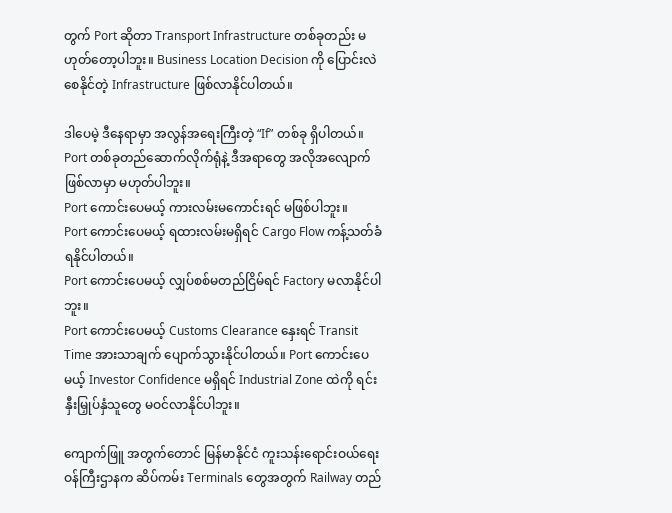တွက် Port ဆိုတာ Transport Infrastructure တစ်ခုတည်း မဟုတ်တော့ပါဘူး။ Business Location Decision ကို ပြောင်းလဲစေနိုင်တဲ့ Infrastructure ဖြစ်လာနိုင်ပါတယ်။

ဒါပေမဲ့ ဒီနေရာမှာ အလွန်အရေးကြီးတဲ့ “If” တစ်ခု ရှိပါတယ်။
Port တစ်ခုတည်ဆောက်လိုက်ရုံနဲ့ ဒီအရာတွေ အလိုအလျောက် ဖြစ်လာမှာ မဟုတ်ပါဘူး။
Port ကောင်းပေမယ့် ကားလမ်းမကောင်းရင် မဖြစ်ပါဘူး။
Port ကောင်းပေမယ့် ရထားလမ်းမရှိရင် Cargo Flow ကန့်သတ်ခံရနိုင်ပါတယ်။
Port ကောင်းပေမယ့် လျှပ်စစ်မတည်ငြိမ်ရင် Factory မလာနိုင်ပါဘူး။
Port ကောင်းပေမယ့် Customs Clearance နှေးရင် Transit Time အားသာချက် ပျောက်သွားနိုင်ပါတယ်။ Port ကောင်းပေမယ့် Investor Confidence မရှိရင် Industrial Zone ထဲကို ရင်းနှီးမြှုပ်နှံသူတွေ မဝင်လာနိုင်ပါဘူး။

ကျောက်ဖြူ အတွက်တောင် မြန်မာနိုင်ငံ ကူးသန်းရောင်းဝယ်ရေးဝန်ကြီးဌာနက ဆိပ်ကမ်း Terminals တွေအတွက် Railway တည်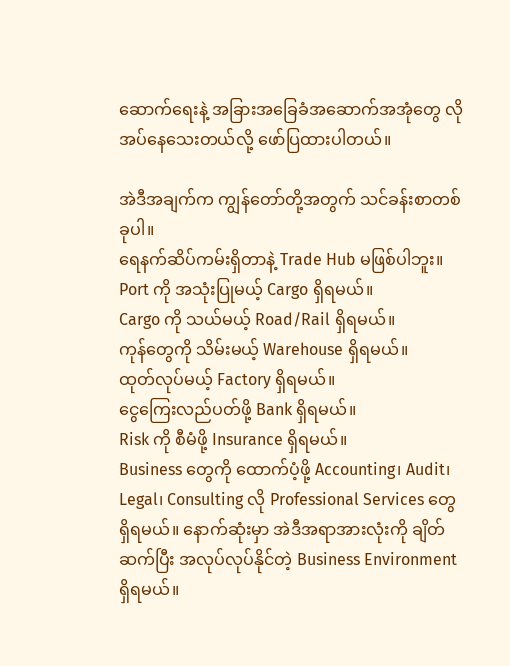ဆောက်ရေးနဲ့ အခြားအခြေခံအဆောက်အအုံတွေ လိုအပ်နေသေးတယ်လို့ ဖော်ပြထားပါတယ်။

အဲဒီအချက်က ကျွန်တော်တို့အတွက် သင်ခန်းစာတစ်ခုပါ။
ရေနက်ဆိပ်ကမ်းရှိတာနဲ့ Trade Hub မဖြစ်ပါဘူး။
Port ကို အသုံးပြုမယ့် Cargo ရှိရမယ်။
Cargo ကို သယ်မယ့် Road/Rail ရှိရမယ်။
ကုန်တွေကို သိမ်းမယ့် Warehouse ရှိရမယ်။
ထုတ်လုပ်မယ့် Factory ရှိရမယ်။
ငွေကြေးလည်ပတ်ဖို့ Bank ရှိရမယ်။
Risk ကို စီမံဖို့ Insurance ရှိရမယ်။
Business တွေကို ထောက်ပံ့ဖို့ Accounting၊ Audit၊ Legal၊ Consulting လို Professional Services တွေ ရှိရမယ်။ နောက်ဆုံးမှာ အဲဒီအရာအားလုံးကို ချိတ်ဆက်ပြီး အလုပ်လုပ်နိုင်တဲ့ Business Environment ရှိရမယ်။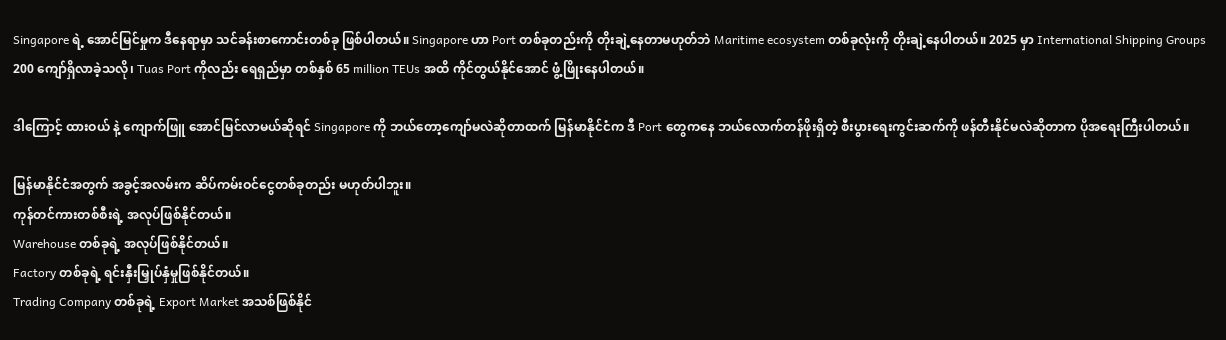Singapore ရဲ့ အောင်မြင်မှုက ဒီနေရာမှာ သင်ခန်းစာကောင်းတစ်ခု ဖြစ်ပါတယ်။ Singapore ဟာ Port တစ်ခုတည်းကို တိုးချဲ့နေတာမဟုတ်ဘဲ Maritime ecosystem တစ်ခုလုံးကို တိုးချဲ့နေပါတယ်။ 2025 မှာ International Shipping Groups 200 ကျော်ရှိလာခဲ့သလို၊ Tuas Port ကိုလည်း ရေရှည်မှာ တစ်နှစ် 65 million TEUs အထိ ကိုင်တွယ်နိုင်အောင် ဖွံ့ဖြိုးနေပါတယ်။

ဒါကြောင့် ထားဝယ် နဲ့ ကျောက်ဖြူ အောင်မြင်လာမယ်ဆိုရင် Singapore ကို ဘယ်တော့ကျော်မလဲဆိုတာထက် မြန်မာနိုင်ငံက ဒီ Port တွေကနေ ဘယ်လောက်တန်ဖိုးရှိတဲ့ စီးပွားရေးကွင်းဆက်ကို ဖန်တီးနိုင်မလဲဆိုတာက ပိုအရေးကြီးပါတယ်။

မြန်မာနိုင်ငံအတွက် အခွင့်အလမ်းက ဆိပ်ကမ်းဝင်ငွေတစ်ခုတည်း မဟုတ်ပါဘူး။
ကုန်တင်ကားတစ်စီးရဲ့ အလုပ်ဖြစ်နိုင်တယ်။
Warehouse တစ်ခုရဲ့ အလုပ်ဖြစ်နိုင်တယ်။
Factory တစ်ခုရဲ့ ရင်းနှီးမြှုပ်နှံမှုဖြစ်နိုင်တယ်။
Trading Company တစ်ခုရဲ့ Export Market အသစ်ဖြစ်နိုင်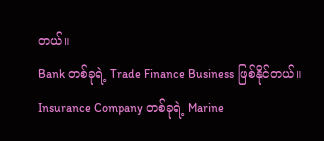တယ်။
Bank တစ်ခုရဲ့ Trade Finance Business ဖြစ်နိုင်တယ်။
Insurance Company တစ်ခုရဲ့ Marine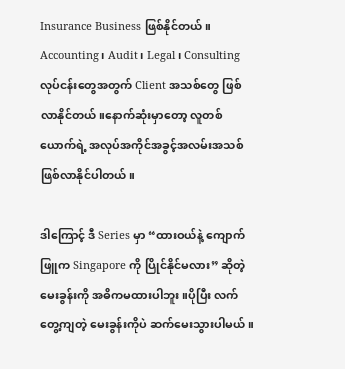Insurance Business ဖြစ်နိုင်တယ်။
Accounting၊ Audit၊ Legal၊ Consulting လုပ်ငန်းတွေအတွက် Client အသစ်တွေ ဖြစ်လာနိုင်တယ်။နောက်ဆုံးမှာတော့ လူတစ်ယောက်ရဲ့ အလုပ်အကိုင်အခွင့်အလမ်းအသစ် ဖြစ်လာနိုင်ပါတယ်။

ဒါကြောင့် ဒီ Series မှာ “ထားဝယ်နဲ့ ကျောက်ဖြူက Singapore ကို ပြိုင်နိုင်မလား” ဆိုတဲ့ မေးခွန်းကို အဓိကမထားပါဘူး။ပိုပြီး လက်တွေ့ကျတဲ့ မေးခွန်းကိုပဲ ဆက်မေးသွားပါမယ်။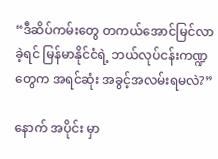“ဒီဆိပ်ကမ်းတွေ တကယ်အောင်မြင်လာခဲ့ရင် မြန်မာနိုင်ငံရဲ့ ဘယ်လုပ်ငန်းကဏ္ဍတွေက အရင်ဆုံး အခွင့်အလမ်းရမလဲ?”

နောက် အပိုင်း မှာ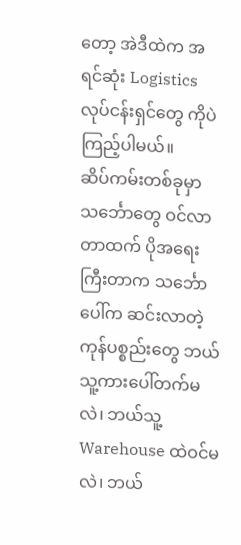တော့ အဲဒီထဲက အရင်ဆုံး Logistics လုပ်ငန်းရှင်တွေ ကိုပဲ ကြည့်ပါမယ်။
ဆိပ်ကမ်းတစ်ခုမှာ သင်္ဘောတွေ ဝင်လာတာထက် ပိုအရေးကြီးတာက သင်္ဘောပေါ်က ဆင်းလာတဲ့ ကုန်ပစ္စည်းတွေ ဘယ်သူ့ကားပေါ်တက်မလဲ၊ ဘယ်သူ့ Warehouse ထဲဝင်မလဲ၊ ဘယ်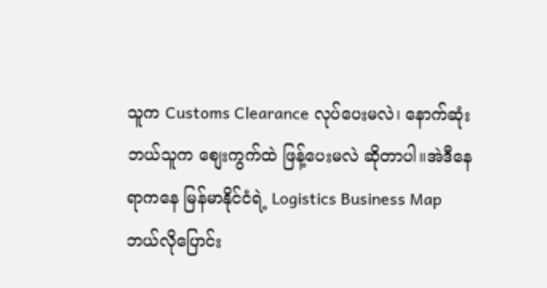သူက Customs Clearance လုပ်ပေးမလဲ၊ နောက်ဆုံး ဘယ်သူက စျေးကွက်ထဲ ဖြန့်ပေးမလဲ ဆိုတာပါ။အဲဒီနေရာကနေ မြန်မာနိုင်ငံရဲ့ Logistics Business Map ဘယ်လိုပြောင်း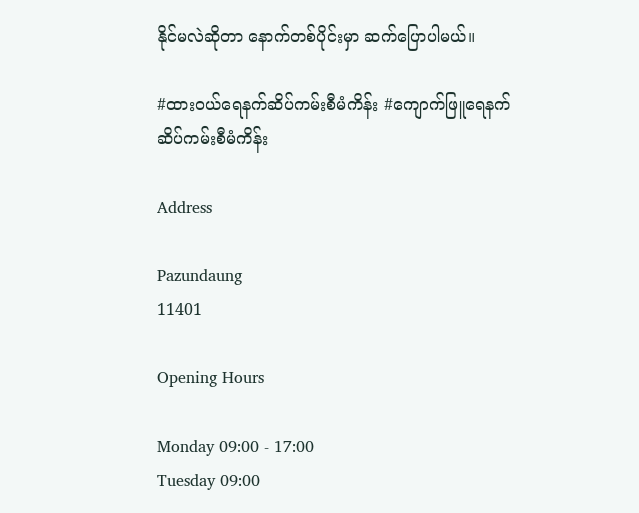နိုင်မလဲဆိုတာ နောက်တစ်ပိုင်းမှာ ဆက်ပြောပါမယ်။

#ထားဝယ်ရေနက်ဆိပ်ကမ်းစီမံကိန်း #ကျောက်ဖြူရေနက်ဆိပ်ကမ်းစီမံကိန်း

Address

Pazundaung
11401

Opening Hours

Monday 09:00 - 17:00
Tuesday 09:00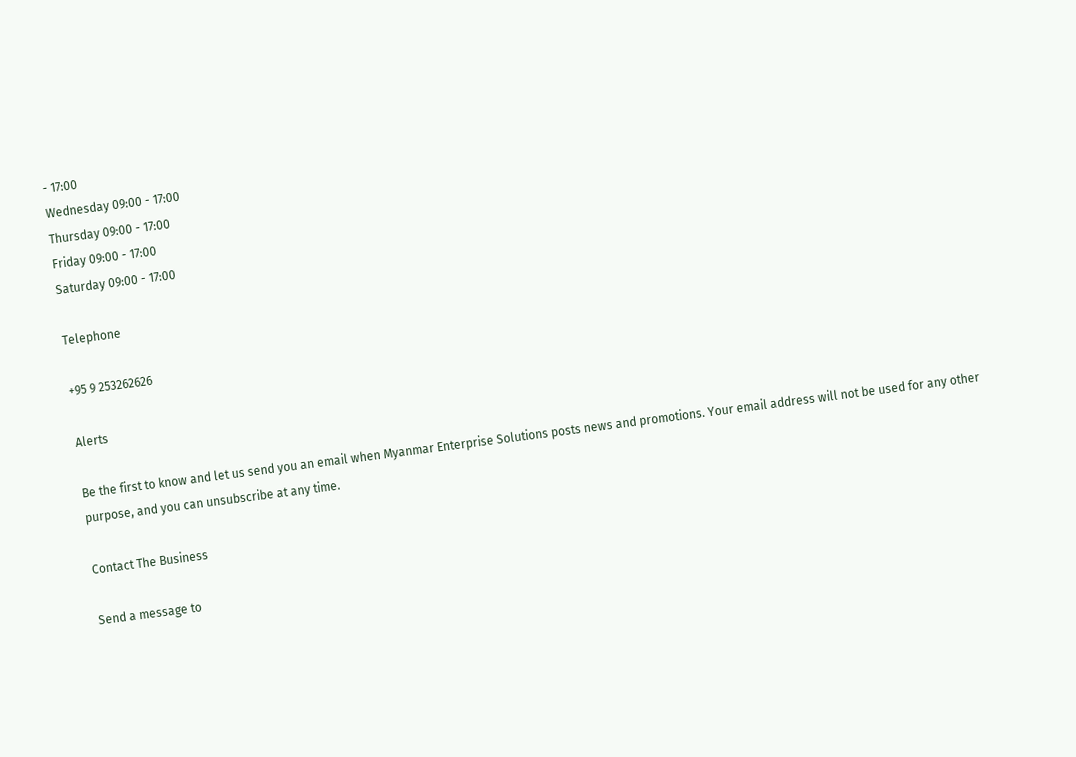- 17:00
Wednesday 09:00 - 17:00
Thursday 09:00 - 17:00
Friday 09:00 - 17:00
Saturday 09:00 - 17:00

Telephone

+95 9 253262626

Alerts

Be the first to know and let us send you an email when Myanmar Enterprise Solutions posts news and promotions. Your email address will not be used for any other purpose, and you can unsubscribe at any time.

Contact The Business

Send a message to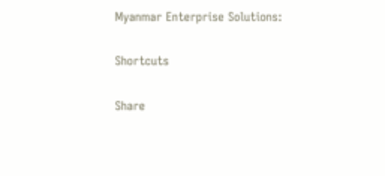Myanmar Enterprise Solutions:

Shortcuts

Share